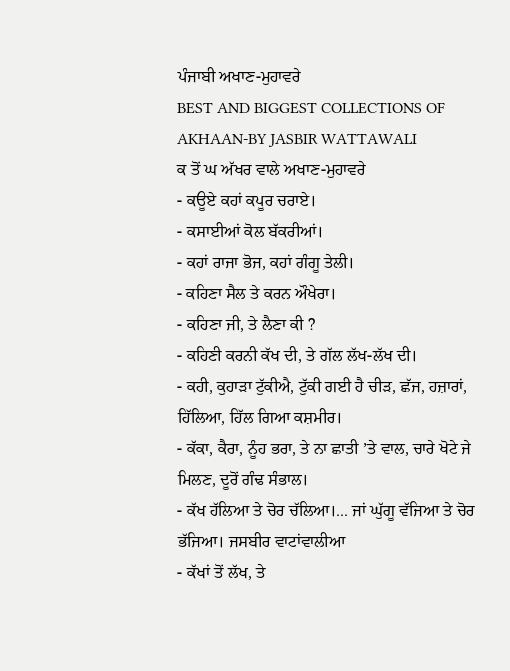ਪੰਜਾਬੀ ਅਖਾਣ-ਮੁਹਾਵਰੇ
BEST AND BIGGEST COLLECTIONS OF AKHAAN-BY JASBIR WATTAWALI
ਕ ਤੋਂ ਘ ਅੱਖਰ ਵਾਲੇ ਅਖਾਣ-ਮੁਹਾਵਰੇ
- ਕਊਏ ਕਹਾਂ ਕਪੂਰ ਚਰਾਏ।
- ਕਸਾਈਆਂ ਕੋਲ ਬੱਕਰੀਆਂ।
- ਕਹਾਂ ਰਾਜਾ ਭੋਜ, ਕਹਾਂ ਗੰਗੂ ਤੇਲੀ।
- ਕਹਿਣਾ ਸੈਲ ਤੇ ਕਰਨ ਔਖੇਰਾ।
- ਕਹਿਣਾ ਜੀ, ਤੇ ਲੈਣਾ ਕੀ ?
- ਕਹਿਣੀ ਕਰਨੀ ਕੱਖ ਦੀ, ਤੇ ਗੱਲ ਲੱਖ-ਲੱਖ ਦੀ।
- ਕਹੀ, ਕੁਹਾੜਾ ਟੁੱਕੀਐ, ਟੁੱਕੀ ਗਈ ਹੈ ਚੀੜ, ਛੱਜ, ਹਜ਼ਾਰਾਂ, ਹਿੱਲਿਆ, ਹਿੱਲ ਗਿਆ ਕਸ਼ਮੀਰ।
- ਕੱਕਾ, ਕੈਰਾ, ਨੂੰਹ ਭਰਾ, ਤੇ ਨਾ ਛਾਤੀ ’ਤੇ ਵਾਲ, ਚਾਰੇ ਖੋਟੇ ਜੇ ਮਿਲਣ, ਦੂਰੋਂ ਗੰਢ ਸੰਭਾਲ।
- ਕੱਖ ਹੱਲਿਆ ਤੇ ਚੋਰ ਚੱਲਿਆ।... ਜਾਂ ਘੁੱਗੂ ਵੱਜਿਆ ਤੇ ਚੋਰ ਭੱਜਿਆ। ਜਸਬੀਰ ਵਾਟਾਂਵਾਲੀਆ
- ਕੱਖਾਂ ਤੋਂ ਲੱਖ, ਤੇ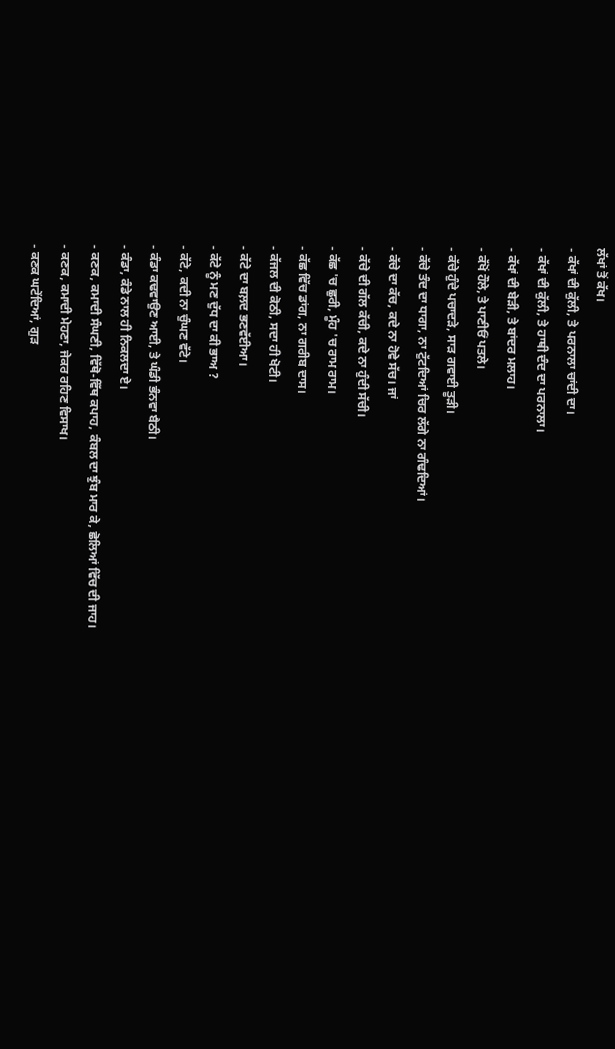ਲੱਖਾਂ ਤੋਂ ਕੱਖ।
- ਕੱਖਾਂ ਦੀ ਕੁੱਲੀ, ਤੇ ਪਰਨਾਲਾ ਚਾਂਦੀ ਦਾ।
- ਕੱਖਾਂ ਦੀ ਕੁੱਲੀ, ਤੇ ਹਾਥੀ ਦੰਦ ਦਾ ਪਰਨਾਲਾ।
- ਕੱਖਾਂ ਦੀ ਬੇੜੀ, ਤੇ ਬਾਂਦਰ ਮਲਾਹ।
- ਕੱਖੋਂ ਹੌਲੇ, ਤੇ ਪਾਣੀਓਂ ਪਤਲੇ।
- ਕੱਚੇ ਹੁੰਦੇ ਪਚਾਦੜੇ, ਸਾੜ ਗਵਾਈ ਤੂੜੀ।
- ਕੱਚੇ ਤੰਦ ਦਾ ਧਾਗਾ, ਨਾ ਟੁੱਟਦਿਆਂ ਚਿਰ ਲੱਗੇ ਨਾ ਗੰਢਦਿਆਂ।
- ਕੱਚੇ ਦਾ ਕੱਚ, ਕਦੇ ਨਾ ਹੋਵੇ ਸੱਚ। ਜਾਂ
- ਕੱਚੇ ਦੀ ਗੱਲ ਕੱਚੀ, ਕਦੇ ਨਾ ਹੁੰਦੀ ਸੱਚੀ।
- ਕੱਛ 'ਚ ਛੁਰੀ, ਮੂੰਹ 'ਚ ਰਾਮ ਰਾਮ।
- ਕੱਛ ਵਿੱਚ ਡਾਂਗ, ਨਾ ਗਰੀਬ ਦਾਸ।
- ਕੱਜਲ ਦੀ ਕੋਠੀ, ਸਦਾ ਹੀ ਖੋਟੀ।
- ਕੱਟੇ ਦਾ ਬਲ਼ਦ ਭਣਵੱਈਆ।
- ਕੱਟੇ ਨੂੰ ਮਣ ਦੁੱਧ ਦਾ ਕੀ ਭਾਅ ?
- ਕੱਟੇ, ਕਦੀ ਨਾ ਚੁੰਘਣ ਵੱਟੇ।
- ਕੰਡਾ ਕਢਵਾਉਣ ਆਈ, ਤੇ ਘੰਡੀ ਭੰਨਵਾ ਬੈਠੀ।
- ਕੰਡਾ, ਕੰਡੇ ਨਾਲ ਹੀ ਨਿਕਲਦਾ ਏ।
- ਕਣਕ, ਕਮਾਦੀ ਸੰਘਣੀ, ਵਿੱਥੋ-ਵਿੱਥ ਕਪਾਹ, ਕੰਬਲ ਦਾ ਝੁੰਬ ਮਾਰ ਕੇ, ਛੋਲਿਆਂ ਵਿੱਚ ਦੀ ਜਾਹ।
- ਕਣਕ, ਕਮਾਦੀ ਮੇਹਣਾ, ਜੇਕਰ ਰਹਿਣ ਵਿਸਾਖ।
- ਕਣਕ ਘਟੇਂਦਿਆਂ, ਗੁੜ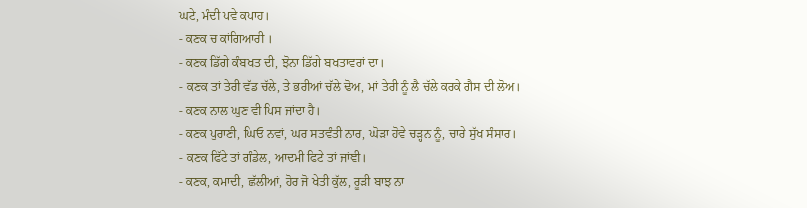ਘਟੇ, ਮੰਦੀ ਪਵੇ ਕਪਾਹ।
- ਕਣਕ ਚ ਕਾਂਗਿਆਰੀ ।
- ਕਣਕ ਡਿੱਗੇ ਕੰਬਖਤ ਦੀ, ਝੋਨਾ ਡਿੱਗੇ ਬਖਤਾਵਰਾਂ ਦਾ।
- ਕਣਕ ਤਾਂ ਤੇਰੀ ਵੱਡ ਚੱਲੇ, ਤੇ ਭਰੀਆਂ ਚੱਲੇ ਢੋਅ, ਮਾਂ ਤੇਰੀ ਨੂੰ ਲੈ ਚੱਲੇ ਕਰਕੇ ਗੈਸ ਦੀ ਲੋਅ।
- ਕਣਕ ਨਾਲ ਘੁਣ ਵੀ ਪਿਸ ਜਾਂਦਾ ਹੈ।
- ਕਣਕ ਪੁਰਾਣੀ, ਘਿਓ ਨਵਾਂ, ਘਰ ਸਤਵੰਤੀ ਨਾਰ, ਘੋੜਾ ਹੋਵੇ ਚੜ੍ਹਨ ਨੂੰ, ਚਾਰੇ ਸੁੱਖ ਸੰਸਾਰ।
- ਕਣਕ ਫਿੱਟੇ ਤਾਂ ਗੰਡੇਲ, ਆਦਮੀ ਫਿਟੇ ਤਾਂ ਜਾਂਞੀ।
- ਕਣਕ, ਕਮਾਦੀ, ਛੱਲੀਆਂ, ਹੋਰ ਜੋ ਖੇਤੀ ਕੁੱਲ, ਰੂੜੀ ਬਾਝ ਨਾ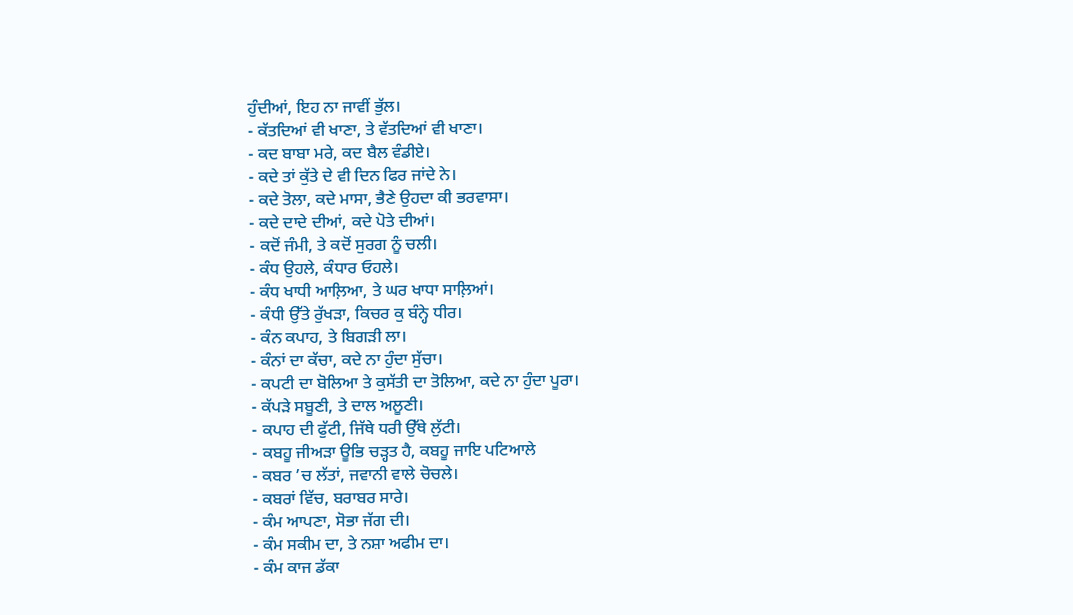ਹੁੰਦੀਆਂ, ਇਹ ਨਾ ਜਾਵੀਂ ਭੁੱਲ।
- ਕੱਤਦਿਆਂ ਵੀ ਖਾਣਾ, ਤੇ ਵੱਤਦਿਆਂ ਵੀ ਖਾਣਾ।
- ਕਦ ਬਾਬਾ ਮਰੇ, ਕਦ ਬੈਲ ਵੰਡੀਏ।
- ਕਦੇ ਤਾਂ ਕੁੱਤੇ ਦੇ ਵੀ ਦਿਨ ਫਿਰ ਜਾਂਦੇ ਨੇ।
- ਕਦੇ ਤੋਲਾ, ਕਦੇ ਮਾਸਾ, ਭੈਣੇ ਉਹਦਾ ਕੀ ਭਰਵਾਸਾ।
- ਕਦੇ ਦਾਦੇ ਦੀਆਂ, ਕਦੇ ਪੋਤੇ ਦੀਆਂ।
- ਕਦੋਂ ਜੰਮੀ, ਤੇ ਕਦੋਂ ਸੁਰਗ ਨੂੰ ਚਲੀ।
- ਕੰਧ ਉਹਲੇ, ਕੰਧਾਰ ਓਹਲੇ।
- ਕੰਧ ਖਾਧੀ ਆਲ਼ਿਆ, ਤੇ ਘਰ ਖਾਧਾ ਸਾਲ਼ਿਆਂ।
- ਕੰਧੀ ਉੱਤੇ ਰੁੱਖੜਾ, ਕਿਚਰ ਕੁ ਬੰਨ੍ਹੇ ਧੀਰ।
- ਕੰਨ ਕਪਾਹ, ਤੇ ਬਿਗੜੀ ਲਾ।
- ਕੰਨਾਂ ਦਾ ਕੱਚਾ, ਕਦੇ ਨਾ ਹੁੰਦਾ ਸੁੱਚਾ।
- ਕਪਟੀ ਦਾ ਬੋਲਿਆ ਤੇ ਕੁਸੱਤੀ ਦਾ ਤੋਲਿਆ, ਕਦੇ ਨਾ ਹੁੰਦਾ ਪੂਰਾ।
- ਕੱਪੜੇ ਸਬੂਣੀ, ਤੇ ਦਾਲ ਅਲੂਣੀ।
- ਕਪਾਹ ਦੀ ਫੁੱਟੀ, ਜਿੱਥੇ ਧਰੀ ਉੱਥੇ ਲੁੱਟੀ।
- ਕਬਹੂ ਜੀਅੜਾ ਊਭਿ ਚੜ੍ਹਤ ਹੈ, ਕਬਹੂ ਜਾਇ ਪਟਿਆਲੇ
- ਕਬਰ ’ਚ ਲੱਤਾਂ, ਜਵਾਨੀ ਵਾਲੇ ਚੋਚਲੇ।
- ਕਬਰਾਂ ਵਿੱਚ, ਬਰਾਬਰ ਸਾਰੇ।
- ਕੰਮ ਆਪਣਾ, ਸੋਭਾ ਜੱਗ ਦੀ।
- ਕੰਮ ਸਕੀਮ ਦਾ, ਤੇ ਨਸ਼ਾ ਅਫੀਮ ਦਾ।
- ਕੰਮ ਕਾਜ ਡੱਕਾ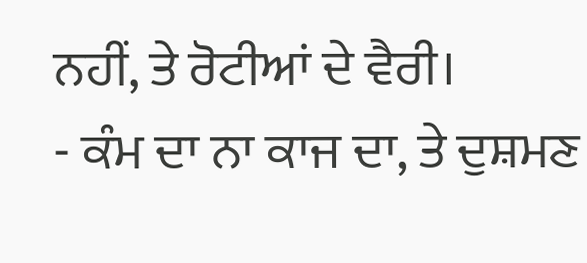ਨਹੀਂ, ਤੇ ਰੋਟੀਆਂ ਦੇ ਵੈਰੀ।
- ਕੰਮ ਦਾ ਨਾ ਕਾਜ ਦਾ, ਤੇ ਦੁਸ਼ਮਣ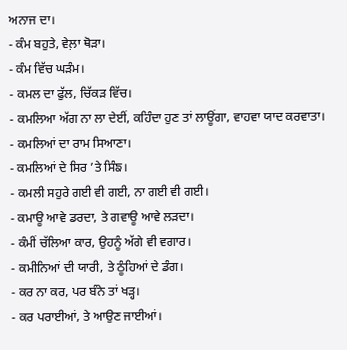ਅਨਾਜ ਦਾ।
- ਕੰਮ ਬਹੁਤੇ, ਵੇਲ਼ਾ ਥੋੜਾ।
- ਕੰਮ ਵਿੱਚ ਘੜੰਮ।
- ਕਮਲ ਦਾ ਫੁੱਲ, ਚਿੱਕੜ ਵਿੱਚ।
- ਕਮਲਿਆ ਅੱਗ ਨਾ ਲਾ ਦੇਈਂ, ਕਹਿੰਦਾ ਹੁਣ ਤਾਂ ਲਾਊਂਗਾ, ਵਾਹਵਾ ਯਾਦ ਕਰਵਾਤਾ।
- ਕਮਲਿਆਂ ਦਾ ਰਾਮ ਸਿਆਣਾ।
- ਕਮਲਿਆਂ ਦੇ ਸਿਰ ’ਤੇ ਸਿੰਙ।
- ਕਮਲੀ ਸਹੁਰੇ ਗਈ ਵੀ ਗਈ, ਨਾ ਗਈ ਵੀ ਗਈ।
- ਕਮਾਊ ਆਵੇ ਡਰਦਾ, ਤੇ ਗਵਾਊ ਆਵੇ ਲੜਦਾ।
- ਕੰਮੀਂ ਚੱਲਿਆ ਕਾਰ, ਉਹਨੂੰ ਅੱਗੇ ਵੀ ਵਗਾਰ।
- ਕਮੀਨਿਆਂ ਦੀ ਯਾਰੀ, ਤੇ ਠੂੰਹਿਆਂ ਦੇ ਡੰਗ।
- ਕਰ ਨਾ ਕਰ, ਪਰ ਬੰਨੇ ਤਾਂ ਖੜ੍ਹ।
- ਕਰ ਪਰਾਈਆਂ, ਤੇ ਆਉਣ ਜਾਈਆਂ।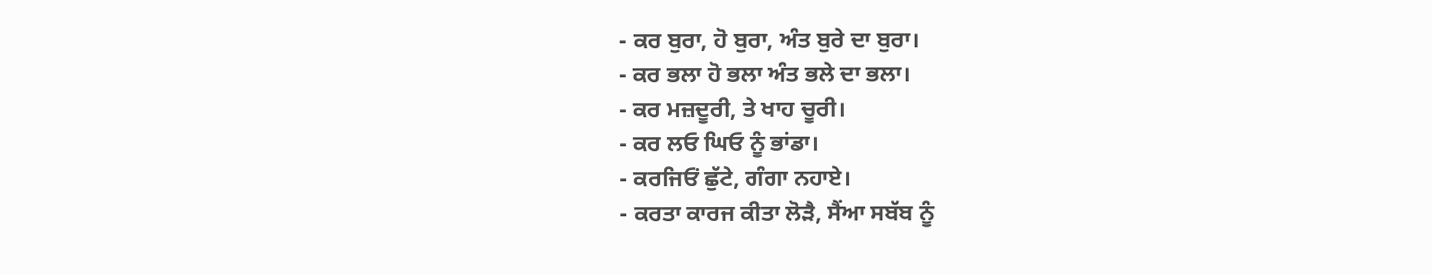- ਕਰ ਬੁਰਾ, ਹੋ ਬੁਰਾ, ਅੰਤ ਬੁਰੇ ਦਾ ਬੁਰਾ।
- ਕਰ ਭਲਾ ਹੋ ਭਲਾ ਅੰਤ ਭਲੇ ਦਾ ਭਲਾ।
- ਕਰ ਮਜ਼ਦੂਰੀ, ਤੇ ਖਾਹ ਚੂਰੀ।
- ਕਰ ਲਓ ਘਿਓ ਨੂੰ ਭਾਂਡਾ।
- ਕਰਜਿਓਂ ਛੁੱਟੇ, ਗੰਗਾ ਨਹਾਏ।
- ਕਰਤਾ ਕਾਰਜ ਕੀਤਾ ਲੋੜੈ, ਸੈਂਆ ਸਬੱਬ ਨੂੰ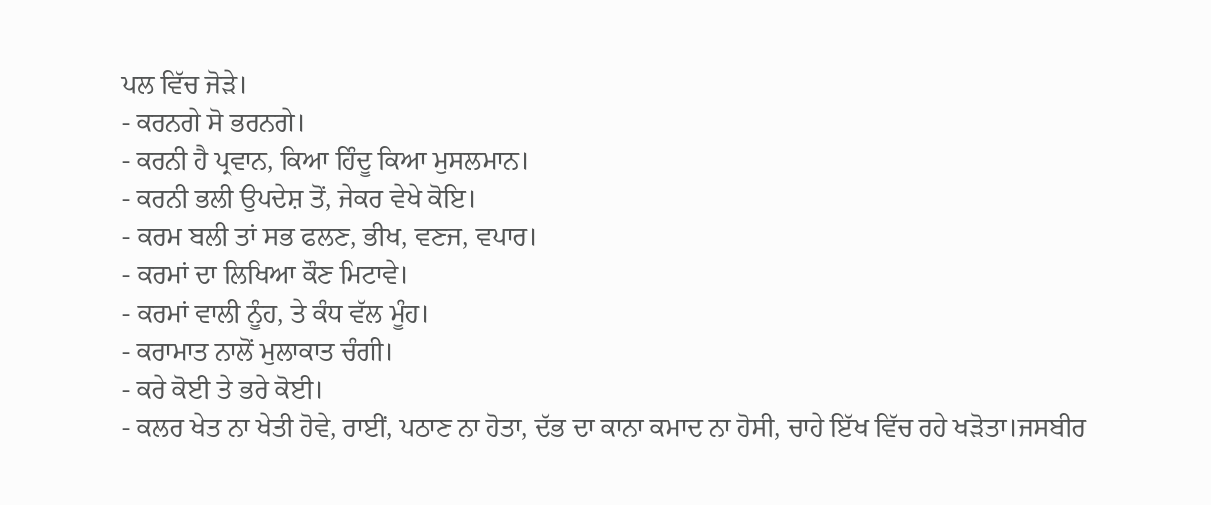ਪਲ ਵਿੱਚ ਜੋੜੇ।
- ਕਰਨਗੇ ਸੋ ਭਰਨਗੇ।
- ਕਰਨੀ ਹੈ ਪ੍ਰਵਾਨ, ਕਿਆ ਹਿੰਦੂ ਕਿਆ ਮੁਸਲਮਾਨ।
- ਕਰਨੀ ਭਲੀ ਉਪਦੇਸ਼ ਤੋਂ, ਜੇਕਰ ਵੇਖੇ ਕੋਇ।
- ਕਰਮ ਬਲੀ ਤਾਂ ਸਭ ਫਲਣ, ਭੀਖ, ਵਣਜ, ਵਪਾਰ।
- ਕਰਮਾਂ ਦਾ ਲਿਖਿਆ ਕੌਣ ਮਿਟਾਵੇ।
- ਕਰਮਾਂ ਵਾਲੀ ਨੂੰਹ, ਤੇ ਕੰਧ ਵੱਲ ਮੂੰਹ।
- ਕਰਾਮਾਤ ਨਾਲੋਂ ਮੁਲਾਕਾਤ ਚੰਗੀ।
- ਕਰੇ ਕੋਈ ਤੇ ਭਰੇ ਕੋਈ।
- ਕਲਰ ਖੇਤ ਨਾ ਖੇਤੀ ਹੋਵੇ, ਰਾਈਂ, ਪਠਾਣ ਨਾ ਹੋਤਾ, ਦੱਭ ਦਾ ਕਾਨਾ ਕਮਾਦ ਨਾ ਹੋਸੀ, ਚਾਹੇ ਇੱਖ ਵਿੱਚ ਰਹੇ ਖੜੋਤਾ।ਜਸਬੀਰ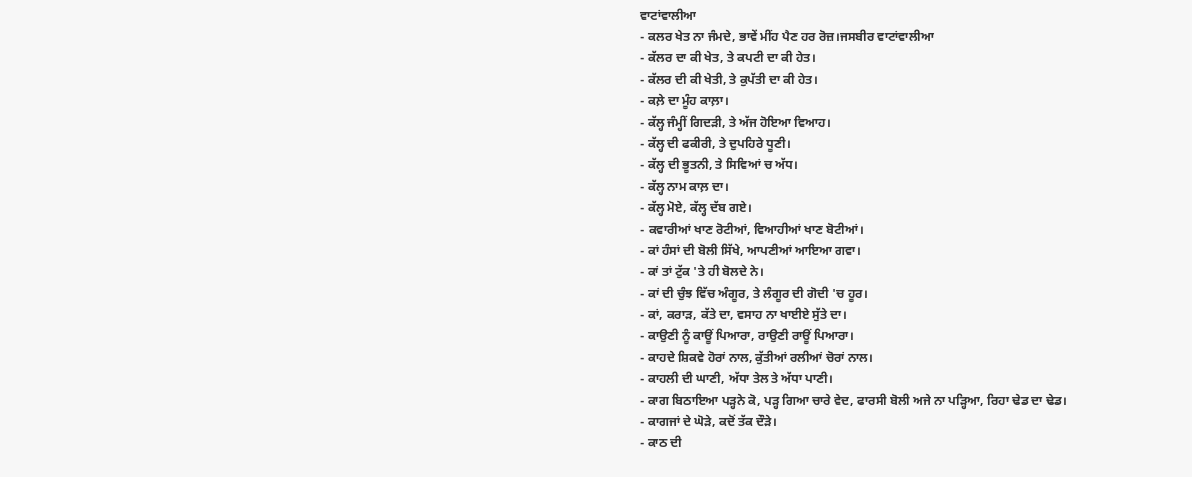ਵਾਟਾਂਵਾਲੀਆ
- ਕਲਰ ਖੇਤ ਨਾ ਜੰਮਦੇ, ਭਾਵੇਂ ਮੀਂਹ ਪੈਣ ਹਰ ਰੋਜ਼।ਜਸਬੀਰ ਵਾਟਾਂਵਾਲੀਆ
- ਕੱਲਰ ਦਾ ਕੀ ਖੇਤ, ਤੇ ਕਪਟੀ ਦਾ ਕੀ ਹੇਤ।
- ਕੱਲਰ ਦੀ ਕੀ ਖੇਤੀ, ਤੇ ਕੁਪੱਤੀ ਦਾ ਕੀ ਹੇਤ।
- ਕਲ਼ੇ ਦਾ ਮੂੰਹ ਕਾਲ਼ਾ।
- ਕੱਲ੍ਹ ਜੰਮ੍ਹੀਂ ਗਿਦੜੀ, ਤੇ ਅੱਜ ਹੋਇਆ ਵਿਆਹ।
- ਕੱਲ੍ਹ ਦੀ ਫਕੀਰੀ, ਤੇ ਦੁਪਹਿਰੇ ਧੂਣੀ।
- ਕੱਲ੍ਹ ਦੀ ਭੂਤਨੀ, ਤੇ ਸਿਵਿਆਂ ਚ ਅੱਧ।
- ਕੱਲ੍ਹ ਨਾਮ ਕਾਲ਼ ਦਾ।
- ਕੱਲ੍ਹ ਮੋਏ, ਕੱਲ੍ਹ ਦੱਬ ਗਏ।
- ਕਵਾਰੀਆਂ ਖਾਣ ਰੋਟੀਆਂ, ਵਿਆਹੀਆਂ ਖਾਣ ਬੋਟੀਆਂ।
- ਕਾਂ ਹੰਸਾਂ ਦੀ ਬੋਲੀ ਸਿੱਖੇ, ਆਪਣੀਆਂ ਆਇਆ ਗਵਾ।
- ਕਾਂ ਤਾਂ ਟੁੱਕ 'ਤੇ ਹੀ ਬੋਲਦੇ ਨੇ।
- ਕਾਂ ਦੀ ਚੁੰਝ ਵਿੱਚ ਅੰਗੂਰ, ਤੇ ਲੰਗੂਰ ਦੀ ਗੋਦੀ 'ਚ ਹੂਰ।
- ਕਾਂ, ਕਰਾੜ, ਕੱਤੇ ਦਾ, ਵਸਾਹ ਨਾ ਖਾਈਏ ਸੁੱਤੇ ਦਾ।
- ਕਾਉਣੀ ਨੂੰ ਕਾਊਂ ਪਿਆਰਾ, ਰਾਉਣੀ ਰਾਊਂ ਪਿਆਰਾ।
- ਕਾਹਦੇ ਸ਼ਿਕਵੇ ਹੋਰਾਂ ਨਾਲ, ਕੁੱਤੀਆਂ ਰਲੀਆਂ ਚੋਰਾਂ ਨਾਲ।
- ਕਾਹਲੀ ਦੀ ਘਾਣੀ, ਅੱਧਾ ਤੇਲ ਤੇ ਅੱਧਾ ਪਾਣੀ।
- ਕਾਗ ਬਿਠਾਇਆ ਪੜ੍ਹਨੇ ਕੋ, ਪੜ੍ਹ ਗਿਆ ਚਾਰੇ ਵੇਦ, ਫਾਰਸੀ ਬੋਲੀ ਅਜੇ ਨਾ ਪੜ੍ਹਿਆ, ਰਿਹਾ ਢੇਡ ਦਾ ਢੇਡ।
- ਕਾਗਜਾਂ ਦੇ ਘੋੜੇ, ਕਦੋਂ ਤੱਕ ਦੌੜੇ।
- ਕਾਠ ਦੀ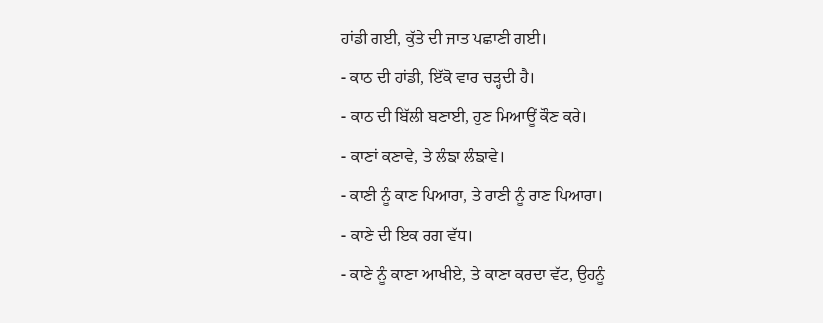ਹਾਂਡੀ ਗਈ, ਕੁੱਤੇ ਦੀ ਜਾਤ ਪਛਾਣੀ ਗਈ।
- ਕਾਠ ਦੀ ਹਾਂਡੀ, ਇੱਕੋ ਵਾਰ ਚੜ੍ਹਦੀ ਹੈ।
- ਕਾਠ ਦੀ ਬਿੱਲੀ ਬਣਾਈ, ਹੁਣ ਮਿਆਊਂ ਕੌਣ ਕਰੇ।
- ਕਾਣਾਂ ਕਣਾਵੇ, ਤੇ ਲੰਙਾ ਲੰਙਾਵੇ।
- ਕਾਣੀ ਨੂੰ ਕਾਣ ਪਿਆਰਾ, ਤੇ ਰਾਣੀ ਨੂੰ ਰਾਣ ਪਿਆਰਾ।
- ਕਾਣੇ ਦੀ ਇਕ ਰਗ ਵੱਧ।
- ਕਾਣੇ ਨੂੰ ਕਾਣਾ ਆਖੀਏ, ਤੇ ਕਾਣਾ ਕਰਦਾ ਵੱਟ, ਉਹਨੂੰ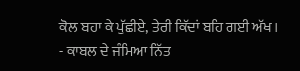ਕੋਲ ਬਹਾ ਕੇ ਪੁੱਛੀਏ, ਤੇਰੀ ਕਿੱਦਾਂ ਬਹਿ ਗਈ ਅੱਖ।
- ਕਾਬਲ ਦੇ ਜੰਮਿਆ ਨਿੱਤ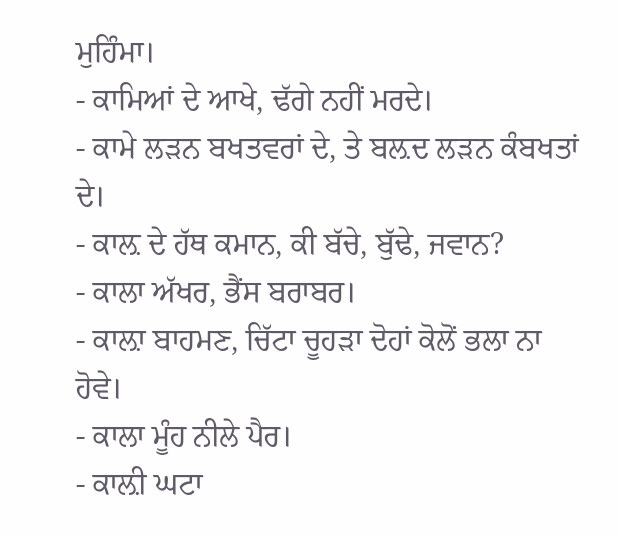ਮੁਹਿੰਮਾ।
- ਕਾਮਿਆਂ ਦੇ ਆਖੇ, ਢੱਗੇ ਨਹੀਂ ਮਰਦੇ।
- ਕਾਮੇ ਲੜਨ ਬਖਤਵਰਾਂ ਦੇ, ਤੇ ਬਲ਼ਦ ਲੜਨ ਕੰਬਖਤਾਂ ਦੇ।
- ਕਾਲ਼ ਦੇ ਹੱਥ ਕਮਾਨ, ਕੀ ਬੱਚੇ, ਬੁੱਢੇ, ਜਵਾਨ?
- ਕਾਲਾ ਅੱਖਰ, ਭੈਂਸ ਬਰਾਬਰ।
- ਕਾਲ਼ਾ ਬਾਹਮਣ, ਚਿੱਟਾ ਚੂਹੜਾ ਦੋਹਾਂ ਕੋਲੋਂ ਭਲਾ ਨਾ ਹੋਵੇ।
- ਕਾਲਾ ਮੂੰਹ ਨੀਲੇ ਪੈਰ।
- ਕਾਲ਼ੀ ਘਟਾ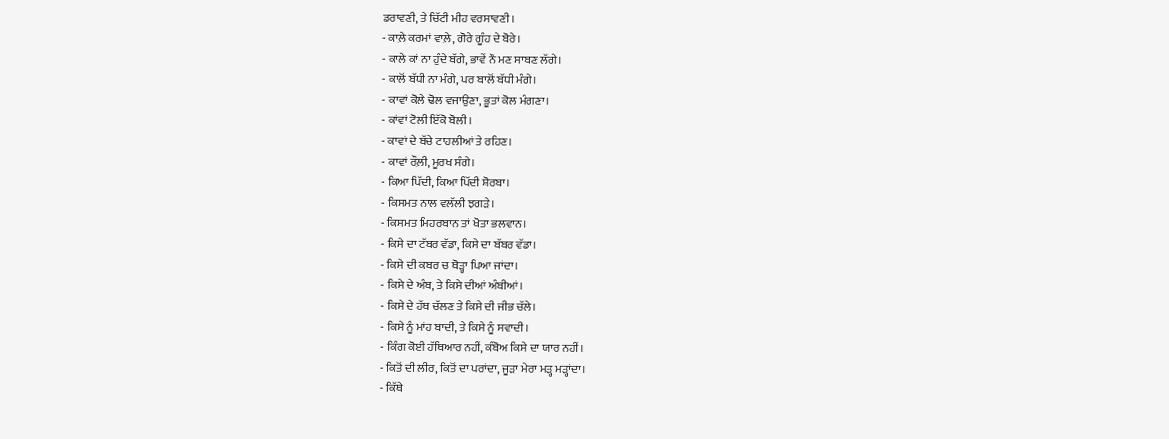ਡਰਾਵਣੀ, ਤੇ ਚਿੱਟੀ ਮੀਹ ਵਰਸਾਵਣੀ।
- ਕਾਲ਼ੇ ਕਰਮਾਂ ਵਾਲ਼ੇ, ਗੋਰੇ ਗੂੰਹ ਦੇ ਬੋਰੇ।
- ਕਾਲੇ ਕਾਂ ਨਾ ਹੁੰਦੇ ਬੱਗੇ, ਭਾਵੇਂ ਨੌ ਮਣ ਸਾਬਣ ਲੱਗੇ।
- ਕਾਲੋਂ ਬੱਧੀ ਨਾ ਮੰਗੇ, ਪਰ ਬਾਲੋਂ ਬੱਧੀ ਮੰਗੇ।
- ਕਾਵਾਂ ਕੋਲੇ ਢੋਲ ਵਜਾਉਣਾ, ਭੂਤਾਂ ਕੋਲ ਮੰਗਣਾ।
- ਕਾਂਵਾਂ ਟੋਲੀ ਇੱਕੋ ਬੋਲੀ।
- ਕਾਵਾਂ ਦੇ ਬੱਚੇ ਟਾਹਲੀਆਂ ਤੇ ਰਹਿਣ।
- ਕਾਵਾਂ ਰੌਲ਼ੀ, ਮੂਰਖ ਸੰਗੇ।
- ਕਿਆ ਪਿੱਦੀ, ਕਿਆ ਪਿੱਦੀ ਸ਼ੋਰਬਾ।
- ਕਿਸਮਤ ਨਾਲ ਵਲੱਲੀ ਝਗੜੇ।
- ਕਿਸਮਤ ਮਿਹਰਬਾਨ ਤਾਂ ਖੋਤਾ ਭਲਵਾਨ।
- ਕਿਸੇ ਦਾ ਟੱਬਰ ਵੱਡਾ, ਕਿਸੇ ਦਾ ਬੱਬਰ ਵੱਡਾ।
- ਕਿਸੇ ਦੀ ਕਬਰ ਚ ਥੋੜ੍ਹਾ ਪਿਆ ਜਾਂਦਾ।
- ਕਿਸੇ ਦੇ ਅੰਬ, ਤੇ ਕਿਸੇ ਦੀਆਂ ਅੰਬੀਆਂ।
- ਕਿਸੇ ਦੇ ਹੱਥ ਚੱਲਣ ਤੇ ਕਿਸੇ ਦੀ ਜੀਭ ਚੱਲੇ।
- ਕਿਸੇ ਨੂੰ ਮਾਂਹ ਬਾਦੀ, ਤੇ ਕਿਸੇ ਨੂੰ ਸਵਾਦੀ।
- ਕਿੰਗ ਕੋਈ ਹੱਥਿਆਰ ਨਹੀਂ, ਕੰਬੋਅ ਕਿਸੇ ਦਾ ਯਾਰ ਨਹੀਂ।
- ਕਿਤੋਂ ਦੀ ਲੀਰ, ਕਿਤੋਂ ਦਾ ਪਰਾਂਦਾ, ਜੂੜਾ ਮੇਰਾ ਮੜ੍ਹ ਮੜ੍ਹਾਂਦਾ।
- ਕਿੱਥੇ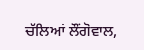ਚੱਲਿਆਂ ਲੌਂਗੋਵਾਲ,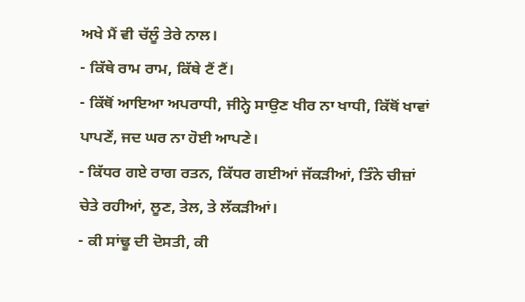ਅਖੇ ਮੈਂ ਵੀ ਚੱਲੂੰ ਤੇਰੇ ਨਾਲ।
- ਕਿੱਥੇ ਰਾਮ ਰਾਮ, ਕਿੱਥੇ ਟੈਂ ਟੈਂ।
- ਕਿੱਥੋਂ ਆਇਆ ਅਪਰਾਧੀ, ਜੀਨ੍ਹੇ ਸਾਉਣ ਖੀਰ ਨਾ ਖਾਧੀ, ਕਿੱਥੋਂ ਖਾਵਾਂ ਪਾਪਣੇਂ, ਜਦ ਘਰ ਨਾ ਹੋਈ ਆਪਣੇ।
- ਕਿੱਧਰ ਗਏ ਰਾਗ ਰਤਨ, ਕਿੱਧਰ ਗਈਆਂ ਜੱਕੜੀਆਂ, ਤਿੰਨੇ ਚੀਜ਼ਾਂ ਚੇਤੇ ਰਹੀਆਂ, ਲੂਣ, ਤੇਲ, ਤੇ ਲੱਕੜੀਆਂ।
- ਕੀ ਸਾਂਢੂ ਦੀ ਦੋਸਤੀ, ਕੀ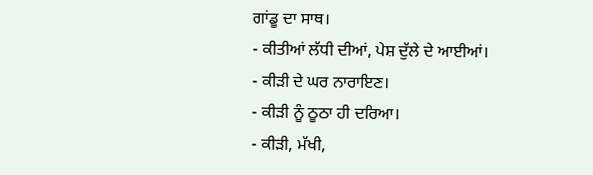ਗਾਂਡੂ ਦਾ ਸਾਥ।
- ਕੀਤੀਆਂ ਲੱਧੀ ਦੀਆਂ, ਪੇਸ਼ ਦੁੱਲੇ ਦੇ ਆਈਆਂ।
- ਕੀੜੀ ਦੇ ਘਰ ਨਾਰਾਇਣ।
- ਕੀੜੀ ਨੂੰ ਠੂਠਾ ਹੀ ਦਰਿਆ।
- ਕੀੜੀ, ਮੱਖੀ,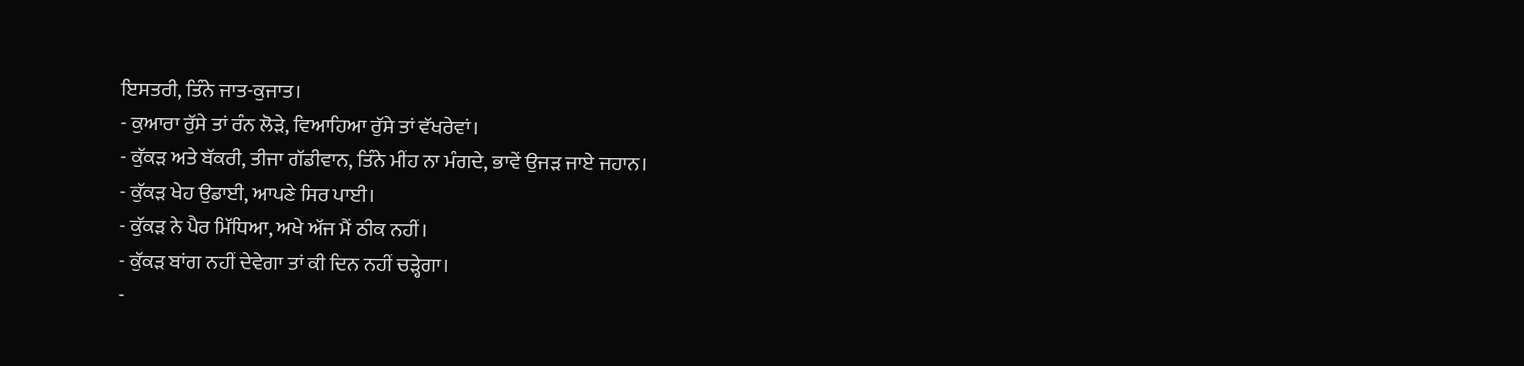ਇਸਤਰੀ, ਤਿੰਨੇ ਜਾਤ-ਕੁਜਾਤ।
- ਕੁਆਰਾ ਰੁੱਸੇ ਤਾਂ ਰੰਨ ਲੋੜੇ, ਵਿਆਹਿਆ ਰੁੱਸੇ ਤਾਂ ਵੱਖਰੇਵਾਂ।
- ਕੁੱਕੜ ਅਤੇ ਬੱਕਰੀ, ਤੀਜਾ ਗੱਡੀਵਾਨ, ਤਿੰਨੇ ਮੀਂਹ ਨਾ ਮੰਗਦੇ, ਭਾਵੇਂ ਉਜੜ ਜਾਏ ਜਹਾਨ।
- ਕੁੱਕੜ ਖੇਹ ਉਡਾਈ, ਆਪਣੇ ਸਿਰ ਪਾਈ।
- ਕੁੱਕੜ ਨੇ ਪੈਰ ਮਿੱਧਿਆ, ਅਖੇ ਅੱਜ ਮੈਂ ਠੀਕ ਨਹੀਂ।
- ਕੁੱਕੜ ਬਾਂਗ ਨਹੀਂ ਦੇਵੇਗਾ ਤਾਂ ਕੀ ਦਿਨ ਨਹੀਂ ਚੜ੍ਹੇਗਾ।
-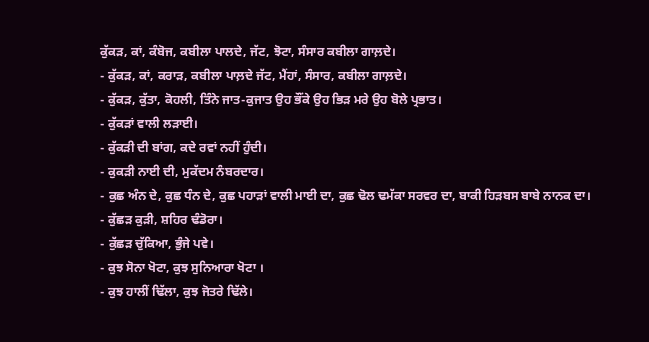ਕੁੱਕੜ, ਕਾਂ, ਕੰਬੋਜ, ਕਬੀਲਾ ਪਾਲਦੇ, ਜੱਟ, ਝੋਟਾ, ਸੰਸਾਰ ਕਬੀਲਾ ਗਾਲ਼ਦੇ।
- ਕੁੱਕੜ, ਕਾਂ, ਕਰਾੜ, ਕਬੀਲਾ ਪਾਲ਼ਦੇ ਜੱਟ, ਮੈਂਹਾਂ, ਸੰਸਾਰ, ਕਬੀਲਾ ਗਾਲ਼ਦੇ।
- ਕੁੱਕੜ, ਕੁੱਤਾ, ਕੋਹਲੀ, ਤਿੰਨੇ ਜਾਤ-ਕੁਜਾਤ ਉਹ ਭੌਂਕੇ ਉਹ ਭਿੜ ਮਰੇ ਉਹ ਬੋਲੇ ਪ੍ਰਭਾਤ।
- ਕੁੱਕੜਾਂ ਵਾਲੀ ਲੜਾਈ।
- ਕੁੱਕੜੀ ਦੀ ਬਾਂਗ, ਕਦੇ ਰਵਾਂ ਨਹੀਂ ਹੁੰਦੀ।
- ਕੁਕੜੀ ਨਾਈ ਦੀ, ਮੁਕੱਦਮ ਨੰਬਰਦਾਰ।
- ਕੁਛ ਅੰਨ ਦੇ, ਕੁਛ ਧੰਨ ਦੇ, ਕੁਛ ਪਹਾੜਾਂ ਵਾਲੀ ਮਾਈ ਦਾ, ਕੁਛ ਢੋਲ ਢਮੱਕਾ ਸਰਵਰ ਦਾ, ਬਾਕੀ ਹਿੜਬਸ ਬਾਬੇ ਨਾਨਕ ਦਾ।
- ਕੁੱਛੜ ਕੁੜੀ, ਸ਼ਹਿਰ ਢੰਡੋਰਾ।
- ਕੁੱਛੜ ਚੁੱਕਿਆ, ਭੁੰਜੇ ਪਵੇ।
- ਕੁਝ ਸੋਨਾ ਖੋਟਾ, ਕੁਝ ਸੁਨਿਆਰਾ ਖੋਟਾ ।
- ਕੁਝ ਹਾਲੀਂ ਢਿੱਲਾ, ਕੁਝ ਜੋਤਰੇ ਢਿੱਲੇ।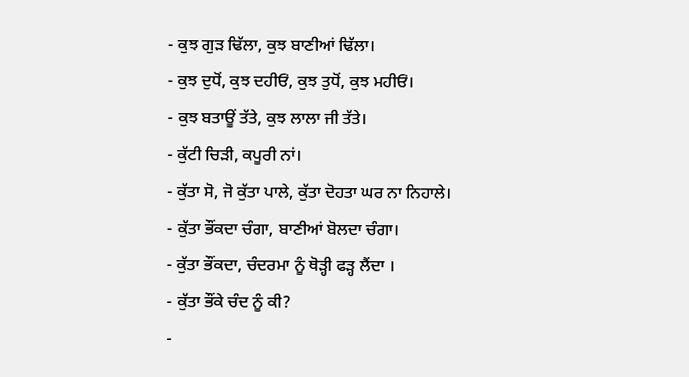- ਕੁਝ ਗੁੜ ਢਿੱਲਾ, ਕੁਝ ਬਾਣੀਆਂ ਢਿੱਲਾ।
- ਕੁਝ ਦੁਧੋਂ, ਕੁਝ ਦਹੀਓਂ, ਕੁਝ ਤੁਧੋਂ, ਕੁਝ ਮਹੀਓਂ।
- ਕੁਝ ਬਤਾਊਂ ਤੱਤੇ, ਕੁਝ ਲਾਲਾ ਜੀ ਤੱਤੇ।
- ਕੁੱਟੀ ਚਿੜੀ, ਕਪੂਰੀ ਨਾਂ।
- ਕੁੱਤਾ ਸੋ, ਜੋ ਕੁੱਤਾ ਪਾਲੇ, ਕੁੱਤਾ ਦੋਹਤਾ ਘਰ ਨਾ ਨਿਹਾਲੇ।
- ਕੁੱਤਾ ਭੌਂਕਦਾ ਚੰਗਾ, ਬਾਣੀਆਂ ਬੋਲਦਾ ਚੰਗਾ।
- ਕੁੱਤਾ ਭੌਂਕਦਾ, ਚੰਦਰਮਾ ਨੂੰ ਥੋੜ੍ਹੀ ਫੜ੍ਹ ਲੈਂਦਾ ।
- ਕੁੱਤਾ ਭੌਂਕੇ ਚੰਦ ਨੂੰ ਕੀ?
-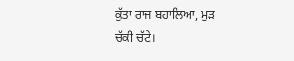ਕੁੱਤਾ ਰਾਜ ਬਹਾਲਿਆ, ਮੁੜ ਚੱਕੀ ਚੱਟੇ।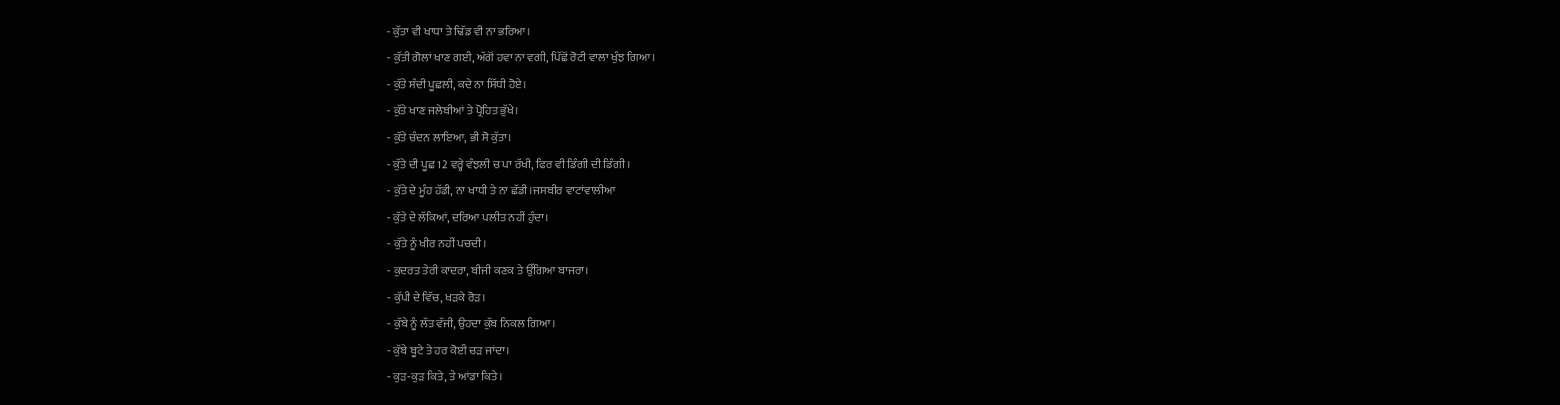- ਕੁੱਤਾ ਵੀ ਖਾਧਾ ਤੇ ਢਿੱਡ ਵੀ ਨਾ ਭਰਿਆ।
- ਕੁੱਤੀ ਗੋਲਾਂ ਖਾਣ ਗਈ, ਅੱਗੋਂ ਹਵਾ ਨਾ ਵਗੀ, ਪਿੱਛੋਂ ਰੋਟੀ ਵਾਲਾ ਖੁੰਝ ਗਿਆ।
- ਕੁੱਤੇ ਸੰਦੀ ਪੂਛਲੀ, ਕਦੇ ਨਾ ਸਿੱਧੀ ਹੋਏ।
- ਕੁੱਤੇ ਖਾਣ ਜਲੇਬੀਆਂ ਤੇ ਪ੍ਰੋਹਿਤ ਭੁੱਖੇ।
- ਕੁੱਤੇ ਚੰਦਨ ਲਾਇਆ, ਭੀ ਸੋ ਕੁੱਤਾ।
- ਕੁੱਤੇ ਦੀ ਪੂਛ 12 ਵਰ੍ਹੇ ਵੰਝਲੀ ਚ ਪਾ ਰੱਖੀ, ਫਿਰ ਵੀ ਡਿੰਗੀ ਦੀ ਡਿੰਗੀ।
- ਕੁੱਤੇ ਦੇ ਮੂੰਹ ਹੱਡੀ, ਨਾ ਖਾਧੀ ਤੇ ਨਾ ਛੱਡੀ।ਜਸਬੀਰ ਵਾਟਾਂਵਾਲੀਆ
- ਕੁੱਤੇ ਦੇ ਲੱਕਿਆਂ, ਦਰਿਆ ਪਲੀਤ ਨਹੀਂ ਹੁੰਦਾ।
- ਕੁੱਤੇ ਨੂੰ ਖੀਰ ਨਹੀਂ ਪਚਦੀ।
- ਕੁਦਰਤ ਤੇਰੀ ਕਾਦਰਾ, ਬੀਜੀ ਕਣਕ ਤੇ ਉੱਗਿਆ ਬਾਜਰਾ।
- ਕੁੱਪੀ ਦੇ ਵਿੱਚ, ਖੜਕੇ ਰੋੜ।
- ਕੁੱਬੇ ਨੂੰ ਲੱਤ ਵੱਜੀ, ਉਹਦਾ ਕੁੱਬ ਨਿਕਲ ਗਿਆ।
- ਕੁੱਬੇ ਬੂਟੇ ਤੇ ਹਰ ਕੋਈ ਚੜ ਜਾਂਦਾ।
- ਕੁੜ-ਕੁੜ ਕਿਤੇ, ਤੇ ਆਂਡਾ ਕਿਤੇ।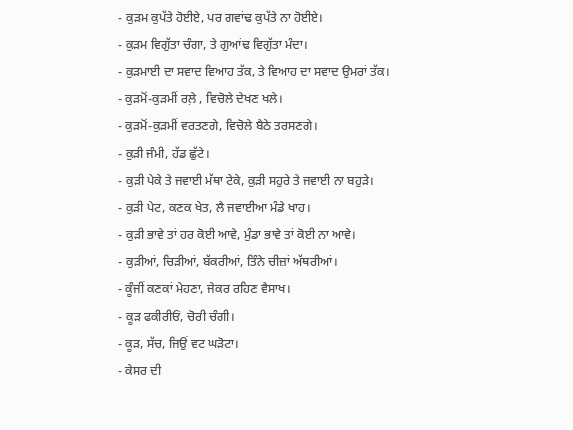- ਕੁੜਮ ਕੁਪੱਤੇ ਹੋਈਏ, ਪਰ ਗਵਾਂਢ ਕੁਪੱਤੇ ਨਾ ਹੋਈਏ।
- ਕੁੜਮ ਵਿਗੁੱਤਾ ਚੰਗਾ, ਤੇ ਗੁਆਂਢ ਵਿਗੁੱਤਾ ਮੰਦਾ।
- ਕੁੜਮਾਈ ਦਾ ਸਵਾਦ ਵਿਆਹ ਤੱਕ, ਤੇ ਵਿਆਹ ਦਾ ਸਵਾਦ ਉਮਰਾਂ ਤੱਕ।
- ਕੁੜਮੋਂ-ਕੁੜਮੀਂ ਰਲ਼ੇ , ਵਿਚੋਲੇ ਦੇਖਣ ਖਲੇ।
- ਕੁੜਮੋਂ-ਕੁੜਮੀਂ ਵਰਤਣਗੇ, ਵਿਚੋਲੇ ਬੈਠੇ ਤਰਸਣਗੇ।
- ਕੁੜੀ ਜੰਮੀ, ਹੱਡ ਛੁੱਟੇ।
- ਕੁੜੀ ਪੇਕੇ ਤੇ ਜਵਾਈ ਮੱਥਾ ਟੇਕੇ, ਕੁੜੀ ਸਹੁਰੇ ਤੇ ਜਵਾਈ ਨਾ ਬਹੁੜੇ।
- ਕੁੜੀ ਪੇਟ, ਕਣਕ ਖੇਤ, ਲੈ ਜਵਾਈਆ ਮੰਡੇ ਖਾਹ।
- ਕੁੜੀ ਭਾਵੇ ਤਾਂ ਹਰ ਕੋਈ ਆਵੇ, ਮੁੰਡਾ ਭਾਵੇ ਤਾਂ ਕੋਈ ਨਾ ਆਵੇ।
- ਕੁੜੀਆਂ, ਚਿੜੀਆਂ, ਬੱਕਰੀਆਂ, ਤਿੰਨੇ ਚੀਜ਼ਾਂ ਅੱਥਰੀਆਂ।
- ਕੂੰਜੀਂ ਕਣਕਾਂ ਮੇਹਣਾ, ਜੇਕਰ ਰਹਿਣ ਵੈਸਾਖ।
- ਕੂੜ ਫਕੀਰੀਓਂ, ਚੋਰੀ ਚੰਗੀ।
- ਕੂੜ, ਸੱਚ, ਜਿਉਂ ਵਟ ਘੜੋਟਾ।
- ਕੇਸਰ ਦੀ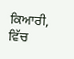ਕਿਆਰੀ, ਵਿੱਚ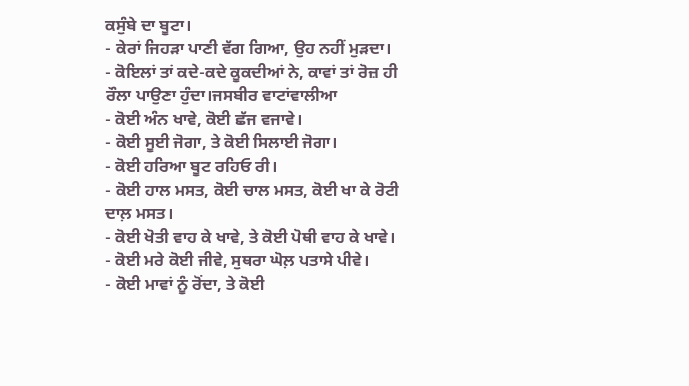ਕਸੁੰਬੇ ਦਾ ਬੂਟਾ।
- ਕੇਰਾਂ ਜਿਹੜਾ ਪਾਣੀ ਵੱਗ ਗਿਆ, ਉਹ ਨਹੀਂ ਮੁੜਦਾ।
- ਕੋਇਲਾਂ ਤਾਂ ਕਦੇ-ਕਦੇ ਕੂਕਦੀਆਂ ਨੇ, ਕਾਵਾਂ ਤਾਂ ਰੋਜ਼ ਹੀ ਰੌਲਾ ਪਾਉਣਾ ਹੁੰਦਾ।ਜਸਬੀਰ ਵਾਟਾਂਵਾਲੀਆ
- ਕੋਈ ਅੰਨ ਖਾਵੇ, ਕੋਈ ਛੱਜ ਵਜਾਵੇ।
- ਕੋਈ ਸੂਈ ਜੋਗਾ, ਤੇ ਕੋਈ ਸਿਲਾਈ ਜੋਗਾ।
- ਕੋਈ ਹਰਿਆ ਬੂਟ ਰਹਿਓ ਰੀ।
- ਕੋਈ ਹਾਲ ਮਸਤ, ਕੋਈ ਚਾਲ ਮਸਤ, ਕੋਈ ਖਾ ਕੇ ਰੋਟੀ ਦਾਲ਼ ਮਸਤ।
- ਕੋਈ ਖੋਤੀ ਵਾਹ ਕੇ ਖਾਵੇ, ਤੇ ਕੋਈ ਪੋਥੀ ਵਾਹ ਕੇ ਖਾਵੇ।
- ਕੋਈ ਮਰੇ ਕੋਈ ਜੀਵੇ, ਸੁਥਰਾ ਘੋਲ਼ ਪਤਾਸੇ ਪੀਵੇ।
- ਕੋਈ ਮਾਵਾਂ ਨੂੰ ਰੋਂਦਾ, ਤੇ ਕੋਈ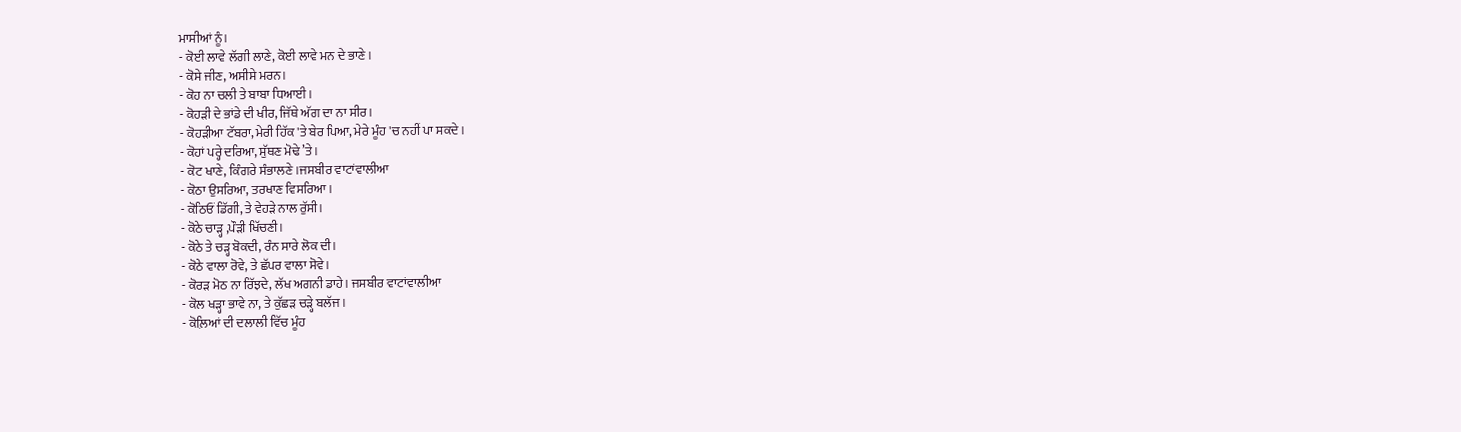ਮਾਸੀਆਂ ਨੂੰ।
- ਕੋਈ ਲਾਵੇ ਲੱਗੀ ਲਾਣੇ, ਕੋਈ ਲਾਵੇ ਮਨ ਦੇ ਭਾਣੇ।
- ਕੋਸੇ ਜੀਣ, ਅਸੀਸੇ ਮਰਨ।
- ਕੋਹ ਨਾ ਚਲੀ ਤੇ ਬਾਬਾ ਧਿਆਈ।
- ਕੋਹੜੀ ਦੇ ਭਾਂਡੇ ਦੀ ਖੀਰ, ਜਿੱਥੇ ਅੱਗ ਦਾ ਨਾ ਸੀਰ।
- ਕੋਹੜੀਆ ਟੱਬਰਾ, ਮੇਰੀ ਹਿੱਕ 'ਤੇ ਬੇਰ ਪਿਆ, ਮੇਰੇ ਮੂੰਹ 'ਚ ਨਹੀਂ ਪਾ ਸਕਦੇ।
- ਕੋਹਾਂ ਪਰ੍ਹੇ ਦਰਿਆ, ਸੁੱਥਣ ਮੋਢੇ ’ਤੇ।
- ਕੋਟ ਖਾਣੇ, ਕਿੰਗਰੇ ਸੰਭਾਲਣੇ।ਜਸਬੀਰ ਵਾਟਾਂਵਾਲੀਆ
- ਕੋਠਾ ਉਸਰਿਆ, ਤਰਖਾਣ ਵਿਸਰਿਆ।
- ਕੋਠਿਓਂ ਡਿੱਗੀ, ਤੇ ਵੇਹੜੇ ਨਾਲ ਰੁੱਸੀ।
- ਕੋਠੇ ਚਾੜ੍ਹ ,ਪੌੜੀ ਖਿੱਚਣੀ।
- ਕੋਠੇ ਤੇ ਚੜ੍ਹ ਬੋਕਦੀ, ਰੰਨ ਸਾਰੇ ਲੋਕ ਦੀ।
- ਕੋਠੇ ਵਾਲਾ ਰੋਵੇ, ਤੇ ਛੱਪਰ ਵਾਲਾ ਸੋਵੇ।
- ਕੋਰੜ ਮੋਠ ਨਾ ਰਿੱਝਦੇ, ਲੱਖ ਅਗਨੀ ਡਾਹੇ। ਜਸਬੀਰ ਵਾਟਾਂਵਾਲੀਆ
- ਕੋਲ ਖੜ੍ਹਾ ਭਾਵੇ ਨਾ, ਤੇ ਕੁੱਛੜ ਚੜ੍ਹੇ ਬਲੱਜ।
- ਕੋਲ਼ਿਆਂ ਦੀ ਦਲਾਲੀ ਵਿੱਚ ਮੂੰਹ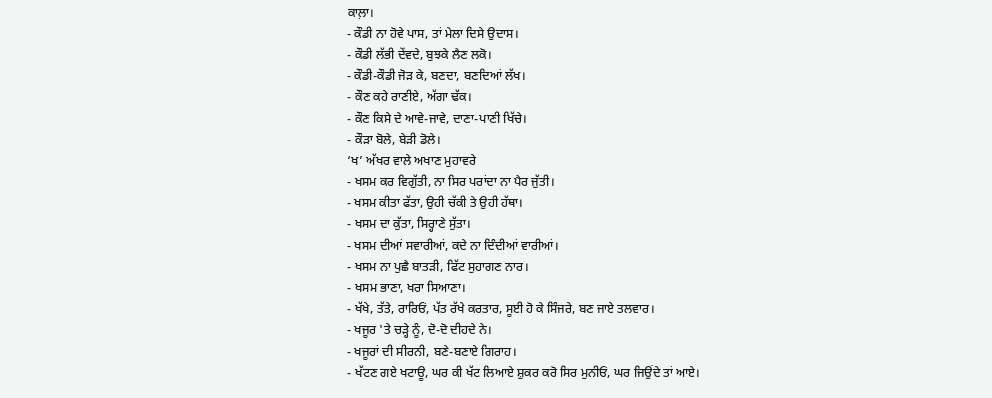ਕਾਲ਼ਾ।
- ਕੌਡੀ ਨਾ ਹੋਵੇ ਪਾਸ, ਤਾਂ ਮੇਲਾ ਦਿਸੇ ਉਦਾਸ।
- ਕੌਡੀ ਲੱਭੀ ਦੇਂਵਦੇ, ਬੁਝਕੇ ਲੈਣ ਲਕੋ।
- ਕੌਡੀ-ਕੌਡੀ ਜੋੜ ਕੇ, ਬਣਦਾ, ਬਣਦਿਆਂ ਲੱਖ।
- ਕੌਣ ਕਹੇ ਰਾਣੀਏ, ਅੱਗਾ ਢੱਕ।
- ਕੌਣ ਕਿਸੇ ਦੇ ਆਵੇ-ਜਾਵੇ, ਦਾਣਾ-ਪਾਣੀ ਖਿੱਚੇ।
- ਕੌੜਾ ਬੋਲੇ, ਬੇੜੀ ਡੋਲੇ।
‘ਖ’ ਅੱਖਰ ਵਾਲੇ ਅਖਾਣ ਮੁਹਾਵਰੇ
- ਖਸਮ ਕਰ ਵਿਗੁੱਤੀ, ਨਾ ਸਿਰ ਪਰਾਂਦਾ ਨਾ ਪੈਰ ਜੁੱਤੀ।
- ਖਸਮ ਕੀਤਾ ਫੱਤਾ, ਉਹੀ ਚੱਕੀ ਤੇ ਉਹੀ ਹੱਥਾ।
- ਖਸਮ ਦਾ ਕੁੱਤਾ, ਸਿਰ੍ਹਾਣੇ ਸੁੱਤਾ।
- ਖਸਮ ਦੀਆਂ ਸਵਾਰੀਆਂ, ਕਦੇ ਨਾ ਦਿੰਦੀਆਂ ਵਾਰੀਆਂ।
- ਖਸਮ ਨਾ ਪੁਛੈ ਬਾਤੜੀ, ਫਿੱਟ ਸੁਹਾਗਣ ਨਾਰ।
- ਖਸਮ ਭਾਣਾ, ਖਰਾ ਸਿਆਣਾ।
- ਖੱਖੇ, ਤੱਤੇ, ਰਾਰਿਓਂ, ਪੱਤ ਰੱਖੇ ਕਰਤਾਰ, ਸੂਈ ਹੋ ਕੇ ਸਿੰਜਰੇ, ਬਣ ਜਾਏ ਤਲਵਾਰ।
- ਖਜੂਰ 'ਤੇ ਚੜ੍ਹੇ ਨੂੰ, ਦੋ-ਦੋ ਦੀਹਦੇ ਨੇ।
- ਖਜੂਰਾਂ ਦੀ ਸੀਰਨੀ, ਬਣੇ-ਬਣਾਏ ਗਿਰਾਹ।
- ਖੱਟਣ ਗਏ ਖਟਾਊ, ਘਰ ਕੀ ਖੱਟ ਲਿਆਏ ਸ਼ੁਕਰ ਕਰੋ ਸਿਰ ਮੁਨੀਓਂ, ਘਰ ਜਿਉਂਦੇ ਤਾਂ ਆਏ।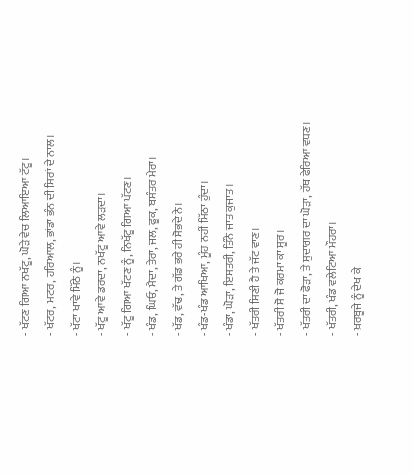- ਖੱਟਣ ਗਿਆ ਨਖੱਟੂ, ਘੋੜੇ ਵੇਚ ਲਿਆਇਆ ਟੱਟੂ।
- ਖੱਟਰ, ਮਟਰ, ਹਰਿਆਲ, ਭਾਂਡਾ ਭੰਨ ਦੀ ਸਿਰਾਂ ਦੇ ਨਾਲ।
- ਖੱਟਾ ਖਾਵੇ ਮਿੱਠੇ ਨੂੰ।
- ਖੱਟੂ ਆਵੇ ਡਰਦਾ, ਨਖੱਟੂ ਆਵੇ ਲੜਦਾ।
- ਖੱਟੂ ਗਿਆ ਖੱਟਣ ਨੂੰ, ਨਿਖੱਟੂ ਗਿਆ ਪੱਟਣ।
- ਖੰਡ, ਘਿਓ, ਮੈਦਾ, ਤੇਰਾ, ਜਲ, ਫੂਕ, ਬਸੰਤਰ ਮੇਰਾ।
- ਖੱਡ, ਵੱਢ, ਤੇ ਗੱਡ ਭਰੇ ਹੀ ਸੋਭਦੇ ਨੇ।
- ਖੰਡ-ਖੰਡ ਆਖਿਆ, ਮੂੰਹ ਨਹੀਂ ਮਿੱਠਾ ਹੁੰਦਾ।
- ਖੰਡਾ, ਘੋੜਾ, ਇਸਤਰੀ, ਤਿੰਨੇ ਜਾਤ ਕੁਜਾਤ।
- ਖੱਤਰੀ ਸਿਣੀ ਹੈ ਤੇ ਜੱਟ ਵਾਣ।
- ਖੱਤਰੀ ਸੋ ਜੋ ਕਰਮਾ ਕਾ ਸੂਰ।
- ਖੱਤਰੀ ਦਾ ਫੋੜਾ, ਤੇ ਸੁਦਾਗਰ ਦਾ ਘੋੜਾ, ਹੱਥ ਫੇਰਿਆ ਵਧਣ।
- ਖੱਤਰੀ, ਖੰਡ ਵਲੇਟਿਆ ਮੌਹਰਾ।
- ਖ਼ਰਬੂਜੇ ਨੂੰ ਦੇਖ ਕੇ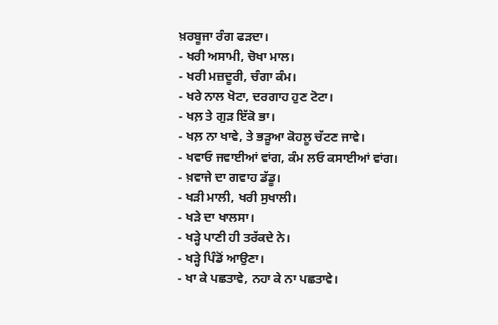ਖ਼ਰਬੂਜਾ ਰੰਗ ਫੜਦਾ।
- ਖਰੀ ਅਸਾਮੀ, ਚੋਖਾ ਮਾਲ।
- ਖਰੀ ਮਜ਼ਦੂਰੀ, ਚੰਗਾ ਕੰਮ।
- ਖਰੇ ਨਾਲ ਖੋਟਾ, ਦਰਗਾਹ ਹੁਣ ਟੋਟਾ।
- ਖਲ਼ ਤੇ ਗੁੜ ਇੱਕੋ ਭਾ।
- ਖਲ਼ ਨਾ ਖਾਵੇ, ਤੇ ਭੜੂਆ ਕੋਹਲੂ ਚੱਟਣ ਜਾਵੇ।
- ਖਵਾਓ ਜਵਾਈਆਂ ਵਾਂਗ, ਕੰਮ ਲਓ ਕਸਾਈਆਂ ਵਾਂਗ।
- ਖ਼ਵਾਜੇ ਦਾ ਗਵਾਹ ਡੱਡੂ।
- ਖੜੀ ਮਾਲੀ, ਖਰੀ ਸੁਖਾਲੀ।
- ਖੜੇ ਦਾ ਖਾਲਸਾ।
- ਖੜ੍ਹੇ ਪਾਣੀ ਹੀ ਤਰੱਕਦੇ ਨੇ।
- ਖੜ੍ਹੇ ਪਿੰਡੋਂ ਆਉਣਾ।
- ਖਾ ਕੇ ਪਛਤਾਵੇ, ਨਹਾ ਕੇ ਨਾ ਪਛਤਾਵੇ।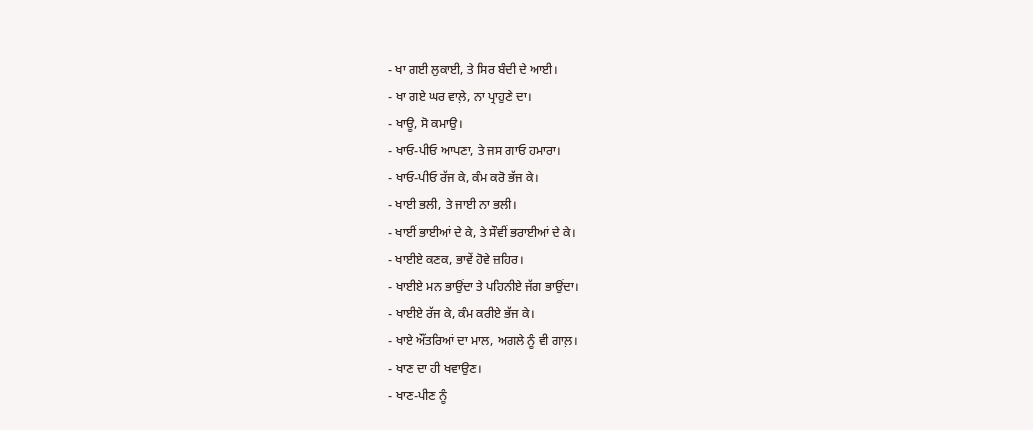- ਖਾ ਗਈ ਲੁਕਾਈ, ਤੇ ਸਿਰ ਬੰਦੀ ਦੇ ਆਈ।
- ਖਾ ਗਏ ਘਰ ਵਾਲ਼ੇ, ਨਾ ਪ੍ਰਾਹੁਣੇ ਦਾ।
- ਖਾਊ, ਸੋ ਕਮਾਉ।
- ਖਾਓ-ਪੀਓ ਆਪਣਾ, ਤੇ ਜਸ ਗਾਓ ਹਮਾਰਾ।
- ਖਾਓ-ਪੀਓ ਰੱਜ ਕੇ, ਕੰਮ ਕਰੋ ਭੱਜ ਕੇ।
- ਖਾਈ ਭਲੀ, ਤੇ ਜਾਈ ਨਾ ਭਲੀ।
- ਖਾਈਂ ਭਾਈਆਂ ਦੇ ਕੇ, ਤੇ ਸੌਵੀਂ ਭਰਾਈਆਂ ਦੇ ਕੇ।
- ਖਾਈਏ ਕਣਕ, ਭਾਵੇਂ ਹੋਵੇ ਜ਼ਹਿਰ।
- ਖਾਈਏ ਮਨ ਭਾਉਂਦਾ ਤੇ ਪਹਿਨੀਏ ਜੱਗ ਭਾਉਂਦਾ।
- ਖਾਈਏ ਰੱਜ ਕੇ, ਕੰਮ ਕਰੀਏ ਭੱਜ ਕੇ।
- ਖਾਏ ਔਂਤਰਿਆਂ ਦਾ ਮਾਲ, ਅਗਲੇ ਨੂੰ ਵੀ ਗਾਲ਼।
- ਖਾਣ ਦਾ ਹੀ ਖਵਾਉਣ।
- ਖਾਣ-ਪੀਣ ਨੂੰ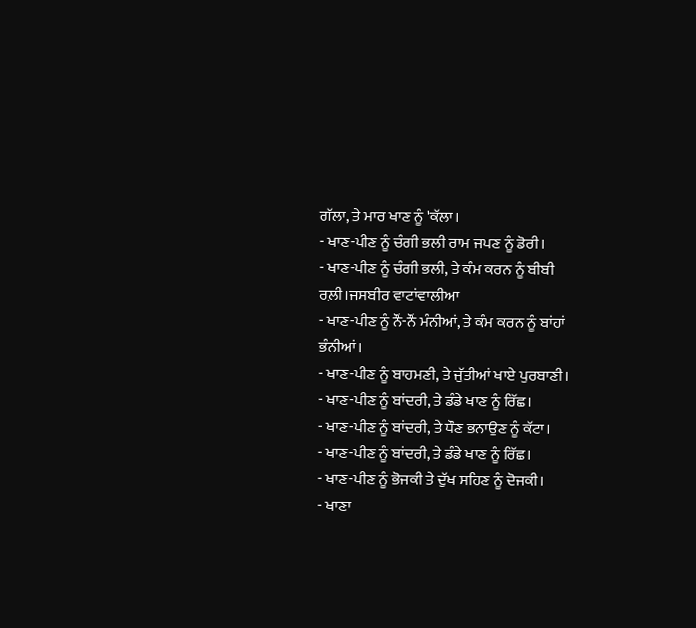ਗੱਲਾ, ਤੇ ਮਾਰ ਖਾਣ ਨੂੰ 'ਕੱਲਾ।
- ਖਾਣ-ਪੀਣ ਨੂੰ ਚੰਗੀ ਭਲੀ ਰਾਮ ਜਪਣ ਨੂੰ ਡੋਰੀ।
- ਖਾਣ-ਪੀਣ ਨੂੰ ਚੰਗੀ ਭਲੀ, ਤੇ ਕੰਮ ਕਰਨ ਨੂੰ ਬੀਬੀ ਰਲ਼ੀ।ਜਸਬੀਰ ਵਾਟਾਂਵਾਲੀਆ
- ਖਾਣ-ਪੀਣ ਨੂੰ ਨੌਂ-ਨੌਂ ਮੰਨੀਆਂ, ਤੇ ਕੰਮ ਕਰਨ ਨੂੰ ਬਾਂਹਾਂ ਭੰਨੀਆਂ।
- ਖਾਣ-ਪੀਣ ਨੂੰ ਬਾਹਮਣੀ, ਤੇ ਜੁੱਤੀਆਂ ਖਾਏ ਪੁਰਬਾਣੀ।
- ਖਾਣ-ਪੀਣ ਨੂੰ ਬਾਂਦਰੀ, ਤੇ ਡੰਡੇ ਖਾਣ ਨੂੰ ਰਿੱਛ।
- ਖਾਣ-ਪੀਣ ਨੂੰ ਬਾਂਦਰੀ, ਤੇ ਧੌਣ ਭਨਾਉਣ ਨੂੰ ਕੱਟਾ।
- ਖਾਣ-ਪੀਣ ਨੂੰ ਬਾਂਦਰੀ, ਤੇ ਡੰਡੇ ਖਾਣ ਨੂੰ ਰਿੱਛ।
- ਖਾਣ-ਪੀਣ ਨੂੰ ਭੋਜਕੀ ਤੇ ਦੁੱਖ ਸਹਿਣ ਨੂੰ ਦੋਜਕੀ।
- ਖਾਣਾ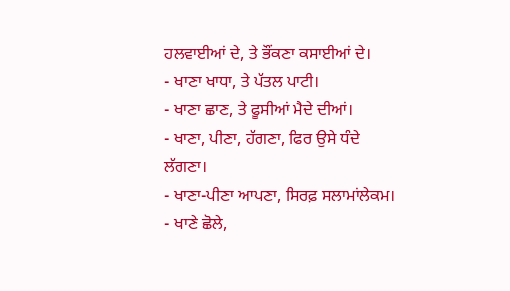ਹਲਵਾਈਆਂ ਦੇ, ਤੇ ਭੌਂਕਣਾ ਕਸਾਈਆਂ ਦੇ।
- ਖਾਣਾ ਖਾਧਾ, ਤੇ ਪੱਤਲ ਪਾਟੀ।
- ਖਾਣਾ ਛਾਣ, ਤੇ ਫੂਸੀਆਂ ਮੈਦੇ ਦੀਆਂ।
- ਖਾਣਾ, ਪੀਣਾ, ਹੱਗਣਾ, ਫਿਰ ਉਸੇ ਧੰਦੇ ਲੱਗਣਾ।
- ਖਾਣਾ-ਪੀਣਾ ਆਪਣਾ, ਸਿਰਫ਼ ਸਲਾਮਾਂਲੇਕਮ।
- ਖਾਣੇ ਛੋਲੇ,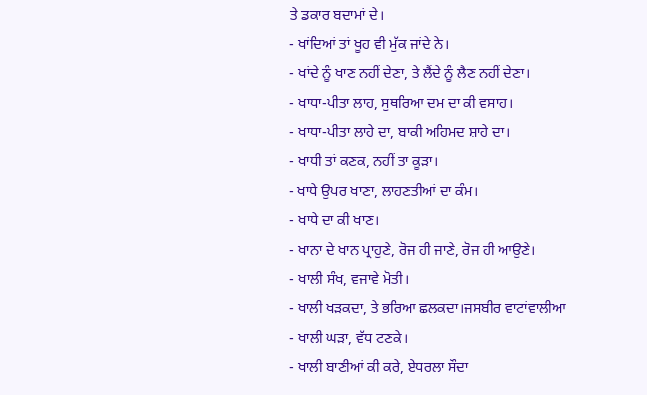ਤੇ ਡਕਾਰ ਬਦਾਮਾਂ ਦੇ।
- ਖਾਂਦਿਆਂ ਤਾਂ ਖੂਹ ਵੀ ਮੁੱਕ ਜਾਂਦੇ ਨੇ।
- ਖਾਂਦੇ ਨੂੰ ਖਾਣ ਨਹੀਂ ਦੇਣਾ, ਤੇ ਲੈਂਦੇ ਨੂੰ ਲੈਣ ਨਹੀਂ ਦੇਣਾ।
- ਖਾਧਾ-ਪੀਤਾ ਲਾਹ, ਸੁਥਰਿਆ ਦਮ ਦਾ ਕੀ ਵਸਾਹ।
- ਖਾਧਾ-ਪੀਤਾ ਲਾਹੇ ਦਾ, ਬਾਕੀ ਅਹਿਮਦ ਸ਼ਾਹੇ ਦਾ।
- ਖਾਧੀ ਤਾਂ ਕਣਕ, ਨਹੀਂ ਤਾ ਕੂੜਾ।
- ਖਾਧੇ ਉਪਰ ਖਾਣਾ, ਲਾਹਣਤੀਆਂ ਦਾ ਕੰਮ।
- ਖਾਧੇ ਦਾ ਕੀ ਖਾਣ।
- ਖਾਨਾ ਦੇ ਖਾਨ ਪ੍ਰਾਹੁਣੇ, ਰੋਜ ਹੀ ਜਾਣੇ, ਰੋਜ ਹੀ ਆਉਣੇ।
- ਖਾਲੀ ਸੰਖ, ਵਜਾਵੇ ਮੋਤੀ।
- ਖਾਲੀ ਖੜਕਦਾ, ਤੇ ਭਰਿਆ ਛਲਕਦਾ।ਜਸਬੀਰ ਵਾਟਾਂਵਾਲੀਆ
- ਖਾਲੀ ਘੜਾ, ਵੱਧ ਟਣਕੇ।
- ਖਾਲੀ ਬਾਣੀਆਂ ਕੀ ਕਰੇ, ਏਧਰਲਾ ਸੌਦਾ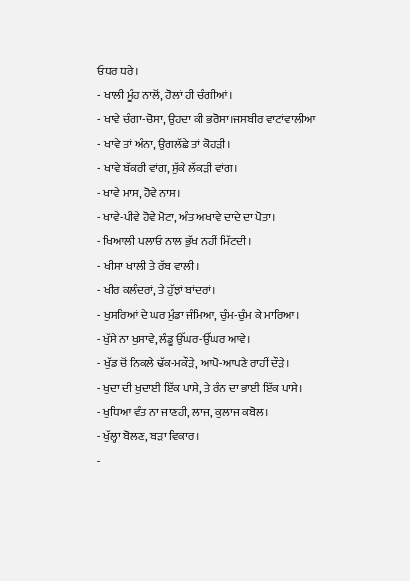ਓਧਰ ਧਰੇ।
- ਖਾਲੀ ਮੂੰਹ ਨਾਲੋਂ, ਹੋਲਾਂ ਹੀ ਚੰਗੀਆਂ।
- ਖਾਵੇ ਚੰਗਾ-ਚੋਸਾ, ਉਹਦਾ ਕੀ ਭਰੋਸਾ।ਜਸਬੀਰ ਵਾਟਾਂਵਾਲੀਆ
- ਖਾਵੇ ਤਾਂ ਅੰਨਾ, ਉਗਲੱਛੇ ਤਾਂ ਕੋਹੜੀ।
- ਖਾਵੇ ਬੱਕਰੀ ਵਾਂਗ, ਸੁੱਕੇ ਲੱਕੜੀ ਵਾਂਗ।
- ਖਾਵੇ ਮਾਸ, ਹੋਵੇ ਨਾਸ।
- ਖਾਵੇ-ਪੀਵੇ ਹੋਵੇ ਮੋਟਾ, ਅੰਤ ਅਖਾਵੇ ਦਾਦੇ ਦਾ ਪੋਤਾ।
- ਖਿਆਲੀ ਪਲਾਓ ਨਾਲ ਭੁੱਖ ਨਹੀਂ ਮਿੱਟਦੀ।
- ਖੀਸਾ ਖਾਲੀ ਤੇ ਰੱਬ ਵਾਲੀ।
- ਖੀਰ ਕਲੰਦਰਾਂ, ਤੇ ਹੁੱਝਾਂ ਬਾਂਦਰਾਂ।
- ਖੁਸਰਿਆਂ ਦੇ ਘਰ ਮੁੰਡਾ ਜੰਮਿਆ, ਚੁੰਮ-ਚੁੰਮ ਕੇ ਮਾਰਿਆ।
- ਖੁੱਸੇ ਨਾ ਖੁਸਾਵੇ, ਲੰਡੂ ਉੱਘਰ-ਉੱਘਰ ਆਵੇ।
- ਖੁੱਡ ਚੋਂ ਨਿਕਲੇ ਢੱਕ-ਮਕੌੜੇ, ਆਪੋ-ਆਪਣੇ ਰਾਹੀਂ ਦੌੜੇ।
- ਖੁਦਾ ਦੀ ਖੁਦਾਈ ਇੱਕ ਪਾਸੇ, ਤੇ ਰੰਨ ਦਾ ਭਾਈ ਇੱਕ ਪਾਸੇ।
- ਖੁਧਿਆ ਵੰਤ ਨਾ ਜਾਣਹੀ, ਲਾਜ, ਕੁਲਾਜ ਕਬੋਲ।
- ਖੁੱਲ੍ਹਾ ਬੋਲਣ, ਬੜਾ ਵਿਕਾਰ।
-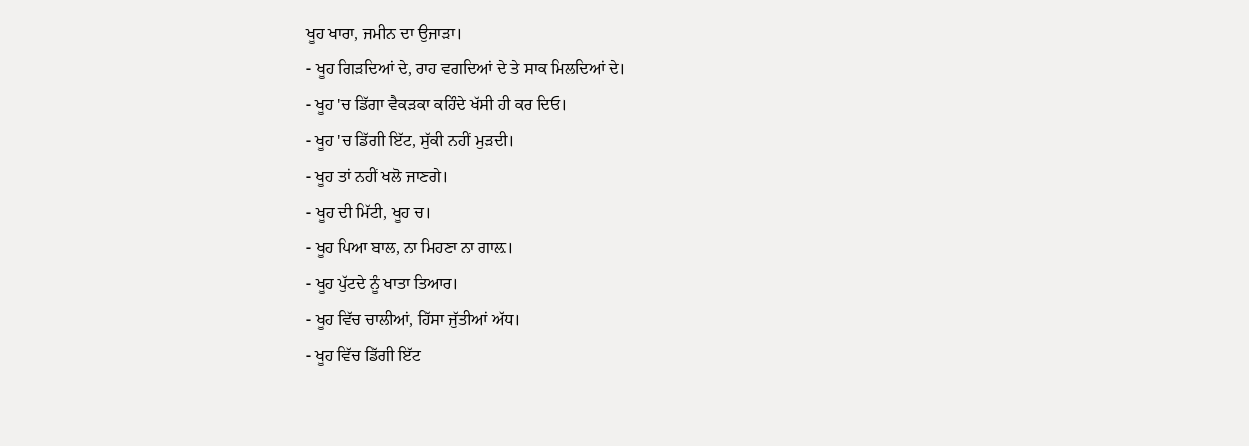ਖੂਹ ਖਾਰਾ, ਜਮੀਨ ਦਾ ਉਜਾੜਾ।
- ਖੂਹ ਗਿੜਦਿਆਂ ਦੇ, ਰਾਹ ਵਗਦਿਆਂ ਦੇ ਤੇ ਸਾਕ ਮਿਲਦਿਆਂ ਦੇ।
- ਖੂਹ 'ਚ ਡਿੱਗਾ ਵੈਕੜਕਾ ਕਹਿੰਦੇ ਖੱਸੀ ਹੀ ਕਰ ਦਿਓ।
- ਖੂਹ 'ਚ ਡਿੱਗੀ ਇੱਟ, ਸੁੱਕੀ ਨਹੀਂ ਮੁੜਦੀ।
- ਖੂਹ ਤਾਂ ਨਹੀਂ ਖਲੋ ਜਾਣਗੇ।
- ਖੂਹ ਦੀ ਮਿੱਟੀ, ਖੂਹ ਚ।
- ਖੂਹ ਪਿਆ ਬਾਲ, ਨਾ ਮਿਹਣਾ ਨਾ ਗਾਲ਼।
- ਖੂਹ ਪੁੱਟਦੇ ਨੂੰ ਖਾਤਾ ਤਿਆਰ।
- ਖੂਹ ਵਿੱਚ ਚਾਲੀਆਂ, ਹਿੱਸਾ ਜੁੱਤੀਆਂ ਅੱਧ।
- ਖੂਹ ਵਿੱਚ ਡਿੱਗੀ ਇੱਟ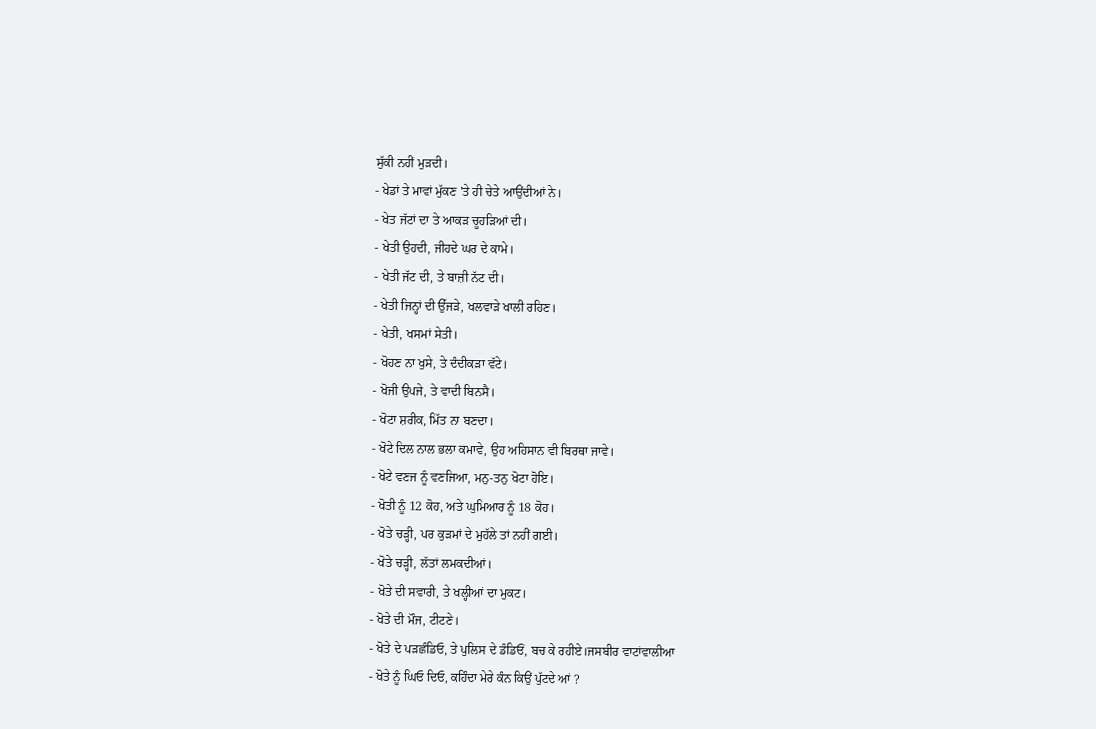ਸੁੱਕੀ ਨਹੀਂ ਮੁੜਦੀ।
- ਖੇਡਾਂ ਤੇ ਮਾਵਾਂ ਮੁੱਕਣ 'ਤੇ ਹੀ ਚੇਤੇ ਆਉਂਦੀਆਂ ਨੇ।
- ਖੇਤ ਜੱਟਾਂ ਦਾ ਤੇ ਆਕੜ ਚੂਹੜਿਆਂ ਦੀ।
- ਖੇਤੀ ਉਹਦੀ, ਜੀਹਦੇ ਘਰ ਦੇ ਕਾਮੇ।
- ਖੇਤੀ ਜੱਟ ਦੀ, ਤੇ ਬਾਜ਼ੀ ਨੱਟ ਦੀ।
- ਖੇਤੀ ਜਿਨ੍ਹਾਂ ਦੀ ਉੱਜੜੇ, ਖਲਵਾੜੇ ਖਾਲੀ ਰਹਿਣ।
- ਖੇਤੀ, ਖਸਮਾਂ ਸੇਤੀ।
- ਖੋਹਣ ਨਾ ਖੁਸੇ, ਤੇ ਦੰਦੀਕੜਾ ਵੱਟੇ।
- ਖੋਜੀ ਉਪਜੇ, ਤੇ ਵਾਦੀ ਬਿਨਸੈ।
- ਖੋਟਾ ਸ਼ਰੀਕ, ਮਿੱਤ ਨਾ ਬਣਦਾ।
- ਖੋਟੇ ਦਿਲ ਨਾਲ ਭਲਾ ਕਮਾਵੇ, ਉਹ ਅਹਿਸਾਨ ਵੀ ਬਿਰਥਾ ਜਾਵੇ।
- ਖੋਟੇ ਵਣਜ ਨੂੰ ਵਣਜਿਆ, ਮਨੁ-ਤਨੁ ਖੋਟਾ ਹੋਇ।
- ਖੋਤੀ ਨੂੰ 12 ਕੋਹ, ਅਤੇ ਘੁਮਿਆਰ ਨੂੰ 18 ਕੋਹ।
- ਖੋਤੇ ਚੜ੍ਹੀ, ਪਰ ਕੁੜਮਾਂ ਦੇ ਮੁਹੱਲੇ ਤਾਂ ਨਹੀਂ ਗਈ।
- ਖੋਤੇ ਚੜ੍ਹੀ, ਲੱਤਾਂ ਲਮਕਦੀਆਂ।
- ਖੋਤੇ ਦੀ ਸਵਾਰੀ, ਤੇ ਖਲ੍ਹੀਆਂ ਦਾ ਮੁਕਟ।
- ਖੋਤੇ ਦੀ ਮੌਜ, ਟੀਟਣੇ।
- ਖੋਤੇ ਦੇ ਪੜਛੰਡਿਓ, ਤੇ ਪੁਲਿਸ ਦੇ ਡੰਡਿਓਂ, ਬਚ ਕੇ ਰਹੀਏ।ਜਸਬੀਰ ਵਾਟਾਂਵਾਲੀਆ
- ਖੋਤੇ ਨੂੰ ਘਿਓ ਦਿਓ, ਕਹਿੰਦਾ ਮੇਰੇ ਕੰਨ ਕਿਉਂ ਪੁੱਟਦੇ ਆਂ ?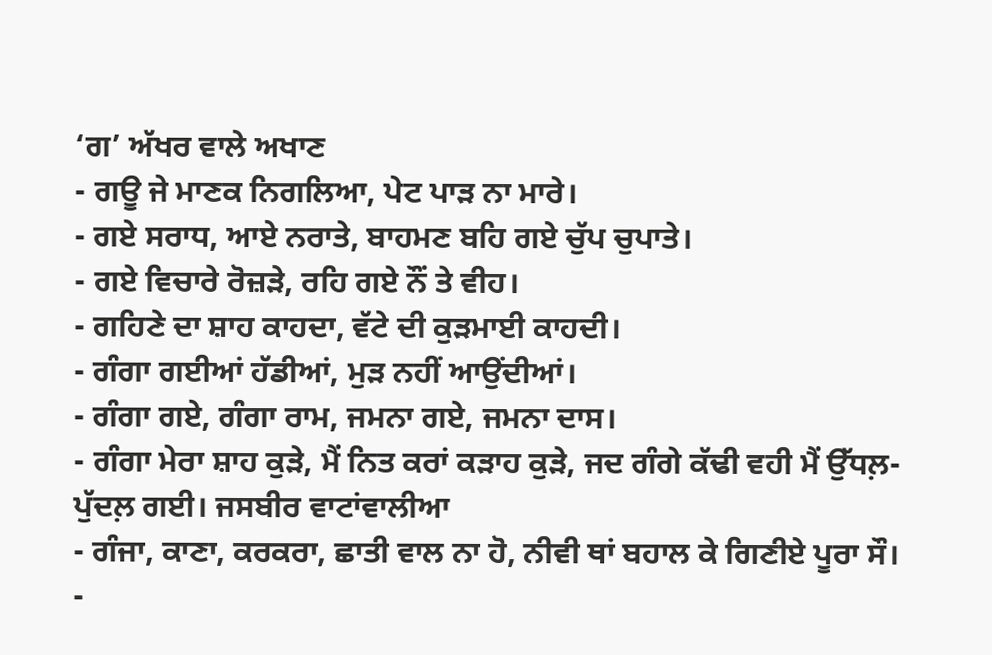‘ਗ’ ਅੱਖਰ ਵਾਲੇ ਅਖਾਣ
- ਗਊ ਜੇ ਮਾਣਕ ਨਿਗਲਿਆ, ਪੇਟ ਪਾੜ ਨਾ ਮਾਰੇ।
- ਗਏ ਸਰਾਧ, ਆਏ ਨਰਾਤੇ, ਬਾਹਮਣ ਬਹਿ ਗਏ ਚੁੱਪ ਚੁਪਾਤੇ।
- ਗਏ ਵਿਚਾਰੇ ਰੋਜ਼ੜੇ, ਰਹਿ ਗਏ ਨੌਂ ਤੇ ਵੀਹ।
- ਗਹਿਣੇ ਦਾ ਸ਼ਾਹ ਕਾਹਦਾ, ਵੱਟੇ ਦੀ ਕੁੜਮਾਈ ਕਾਹਦੀ।
- ਗੰਗਾ ਗਈਆਂ ਹੱਡੀਆਂ, ਮੁੜ ਨਹੀਂ ਆਉਂਦੀਆਂ।
- ਗੰਗਾ ਗਏ, ਗੰਗਾ ਰਾਮ, ਜਮਨਾ ਗਏ, ਜਮਨਾ ਦਾਸ।
- ਗੰਗਾ ਮੇਰਾ ਸ਼ਾਹ ਕੁੜੇ, ਮੈਂ ਨਿਤ ਕਰਾਂ ਕੜਾਹ ਕੁੜੇ, ਜਦ ਗੰਗੇ ਕੱਢੀ ਵਹੀ ਮੈਂ ਉੱਧਲ਼-ਪੁੱਦਲ਼ ਗਈ। ਜਸਬੀਰ ਵਾਟਾਂਵਾਲੀਆ
- ਗੰਜਾ, ਕਾਣਾ, ਕਰਕਰਾ, ਛਾਤੀ ਵਾਲ ਨਾ ਹੋ, ਨੀਵੀ ਥਾਂ ਬਹਾਲ ਕੇ ਗਿਣੀਏ ਪੂਰਾ ਸੌ।
-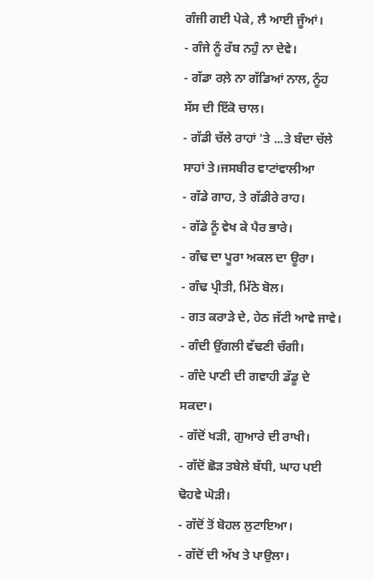ਗੰਜੀ ਗਈ ਪੇਕੇ, ਲੈ ਆਈ ਜੂੰਆਂ।
- ਗੰਜੇ ਨੂੰ ਰੱਬ ਨਹੁੰ ਨਾ ਦੇਵੇ।
- ਗੱਡਾ ਰਲ਼ੇ ਨਾ ਗੱਡਿਆਂ ਨਾਲ, ਨੂੰਹ ਸੱਸ ਦੀ ਇੱਕੋ ਚਾਲ।
- ਗੱਡੀ ਚੱਲੇ ਰਾਹਾਂ 'ਤੇ ...ਤੇ ਬੰਦਾ ਚੱਲੇ ਸਾਹਾਂ ਤੇ।ਜਸਬੀਰ ਵਾਟਾਂਵਾਲੀਆ
- ਗੱਡੇ ਗਾਹ, ਤੇ ਗੱਡੀਰੇ ਰਾਹ।
- ਗੱਡੇ ਨੂੰ ਵੇਖ ਕੇ ਪੈਰ ਭਾਰੇ।
- ਗੰਢ ਦਾ ਪੂਰਾ ਅਕਲ ਦਾ ਊਰਾ।
- ਗੰਢ ਪ੍ਰੀਤੀ, ਮਿੱਠੇ ਬੋਲ।
- ਗਤ ਕਰਾੜੇ ਦੇ, ਹੇਠ ਜੱਟੀ ਆਵੇ ਜਾਵੇ।
- ਗੰਦੀ ਉਂਗਲੀ ਵੱਢਣੀ ਚੰਗੀ।
- ਗੰਦੇ ਪਾਣੀ ਦੀ ਗਵਾਹੀ ਡੱਡੂ ਦੇ ਸਕਦਾ।
- ਗੱਦੋਂ ਖੜੀ, ਗੁਆਰੇ ਦੀ ਰਾਖੀ।
- ਗੱਦੋਂ ਛੋੜ ਤਬੇਲੇ ਬੱਧੀ, ਘਾਹ ਪਈ ਢੋਹਵੇ ਘੋੜੀ।
- ਗੱਦੋਂ ਤੋਂ ਬੋਹਲ ਲੁਟਾਇਆ।
- ਗੱਦੋਂ ਦੀ ਅੱਖ ਤੇ ਪਾਉਲਾ।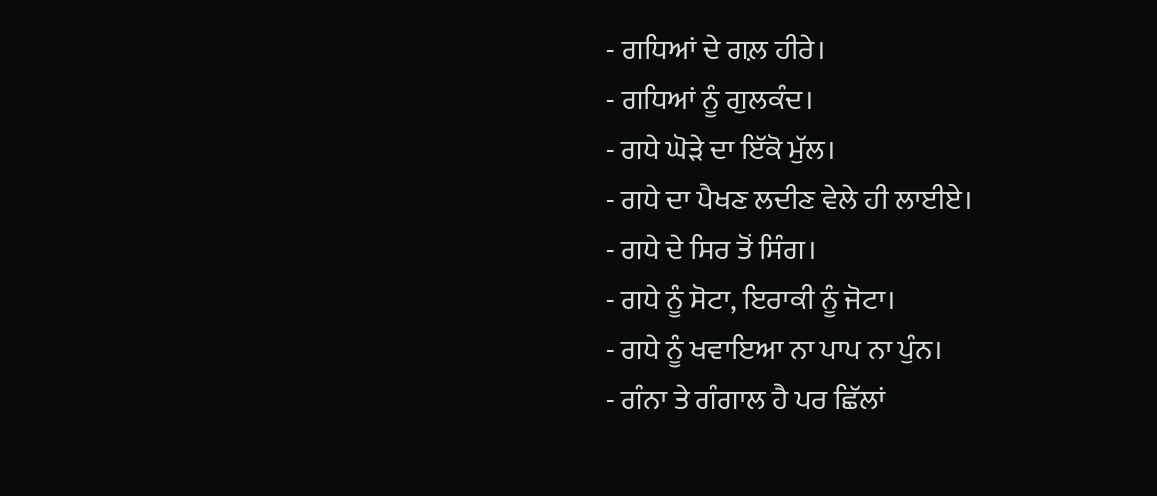- ਗਧਿਆਂ ਦੇ ਗਲ਼ ਹੀਰੇ।
- ਗਧਿਆਂ ਨੂੰ ਗੁਲਕੰਦ।
- ਗਧੇ ਘੋੜੇ ਦਾ ਇੱਕੋ ਮੁੱਲ।
- ਗਧੇ ਦਾ ਪੈਖਣ ਲਦੀਣ ਵੇਲੇ ਹੀ ਲਾਈਏ।
- ਗਧੇ ਦੇ ਸਿਰ ਤੋਂ ਸਿੰਗ।
- ਗਧੇ ਨੂੰ ਸੋਟਾ, ਇਰਾਕੀ ਨੂੰ ਜੋਟਾ।
- ਗਧੇ ਨੂੰ ਖਵਾਇਆ ਨਾ ਪਾਪ ਨਾ ਪੁੰਨ।
- ਗੰਨਾ ਤੇ ਗੰਗਾਲ ਹੈ ਪਰ ਛਿੱਲਾਂ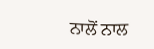ਨਾਲੋਂ ਨਾਲ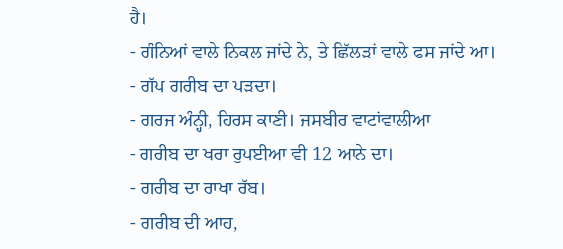ਹੈ।
- ਗੰਨਿਆਂ ਵਾਲੇ ਨਿਕਲ ਜਾਂਦੇ ਨੇ, ਤੇ ਛਿੱਲੜਾਂ ਵਾਲੇ ਫਸ ਜਾਂਦੇ ਆ।
- ਗੱਪ ਗਰੀਬ ਦਾ ਪੜਦਾ।
- ਗਰਜ ਅੰਨ੍ਹੀ, ਹਿਰਸ ਕਾਣੀ। ਜਸਬੀਰ ਵਾਟਾਂਵਾਲੀਆ
- ਗਰੀਬ ਦਾ ਖਰਾ ਰੁਪਈਆ ਵੀ 12 ਆਨੇ ਦਾ।
- ਗਰੀਬ ਦਾ ਰਾਖਾ ਰੱਬ।
- ਗਰੀਬ ਦੀ ਆਹ,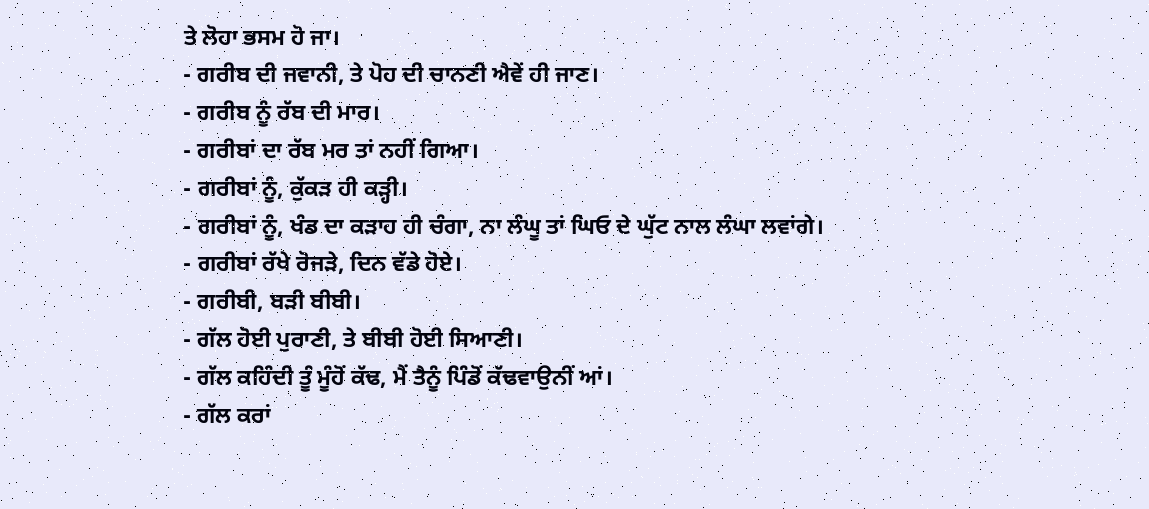ਤੇ ਲੋਹਾ ਭਸਮ ਹੋ ਜਾ।
- ਗਰੀਬ ਦੀ ਜਵਾਨੀ, ਤੇ ਪੋਹ ਦੀ ਚਾਨਣੀ ਐਵੇਂ ਹੀ ਜਾਣ।
- ਗਰੀਬ ਨੂੰ ਰੱਬ ਦੀ ਮਾਰ।
- ਗਰੀਬਾਂ ਦਾ ਰੱਬ ਮਰ ਤਾਂ ਨਹੀਂ ਗਿਆ।
- ਗਰੀਬਾਂ ਨੂੰ, ਕੁੱਕੜ ਹੀ ਕੜ੍ਹੀ।
- ਗਰੀਬਾਂ ਨੂੰ, ਖੰਡ ਦਾ ਕੜਾਹ ਹੀ ਚੰਗਾ, ਨਾ ਲੰਘੂ ਤਾਂ ਘਿਓ ਦੇ ਘੁੱਟ ਨਾਲ ਲੰਘਾ ਲਵਾਂਗੇ।
- ਗਰੀਬਾਂ ਰੱਖੇ ਰੋਜੜੇ, ਦਿਨ ਵੱਡੇ ਹੋਏ।
- ਗਰੀਬੀ, ਬੜੀ ਬੀਬੀ।
- ਗੱਲ ਹੋਈ ਪੁਰਾਣੀ, ਤੇ ਬੀਬੀ ਹੋਈ ਸਿਆਣੀ।
- ਗੱਲ ਕਹਿੰਦੀ ਤੂੰ ਮੂੰਹੋਂ ਕੱਢ, ਮੈਂ ਤੈਨੂੰ ਪਿੰਡੋਂ ਕੱਢਵਾਉਨੀਂ ਆਂ।
- ਗੱਲ ਕਰਾਂ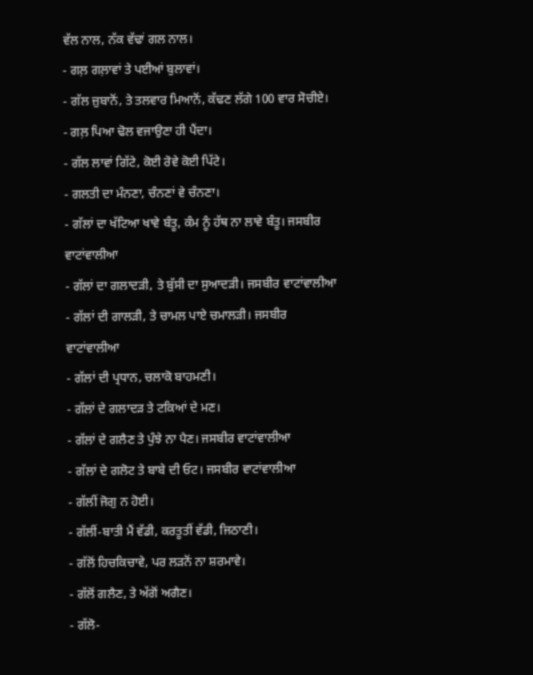ਵੱਲ ਨਾਲ, ਨੱਕ ਵੱਢਾਂ ਗਲ ਨਾਲ।
- ਗਲ਼ ਗਲ਼ਾਵਾਂ ਤੇ ਪਈਆਂ ਬੁਲਾਵਾਂ।
- ਗੱਲ ਜ਼ੁਬਾਨੋਂ, ਤੇ ਤਲਵਾਰ ਮਿਆਨੋਂ, ਕੱਢਣ ਲੱਗੇ 100 ਵਾਰ ਸੋਚੀਏ।
- ਗਲ਼ ਪਿਆ ਢੋਲ ਵਜਾਉਣਾ ਹੀ ਪੈਂਦਾ।
- ਗੱਲ ਲਾਵਾਂ ਗਿੱਟੇ, ਕੋਈ ਰੋਵੇ ਕੋਈ ਪਿੱਟੇ।
- ਗਲਤੀ ਦਾ ਮੰਨਣਾ, ਚੰਨਣਾਂ ਵੇ ਚੰਨਣਾ।
- ਗੱਲਾਂ ਦਾ ਖੱਟਿਆ ਖਾਵੇ ਬੰਤੂ, ਕੰਮ ਨੂੰ ਹੱਥ ਨਾ ਲਾਵੇ ਬੰਤੂ। ਜਸਬੀਰ ਵਾਟਾਂਵਾਲੀਆ
- ਗੱਲਾਂ ਦਾ ਗਲਾਦੜੀ, ਤੇ ਬੁੱਸੀ ਦਾ ਸੁਆਦੜੀ। ਜਸਬੀਰ ਵਾਟਾਂਵਾਲੀਆ
- ਗੱਲਾਂ ਦੀ ਗਾਲੜੀ, ਤੇ ਚਾਮਲ ਪਾਏ ਚਮਾਲੜੀ। ਜਸਬੀਰ ਵਾਟਾਂਵਾਲੀਆ
- ਗੱਲਾਂ ਦੀ ਪ੍ਰਧਾਨ, ਚਲਾਕੋ ਬਾਹਮਣੀ।
- ਗੱਲਾਂ ਦੇ ਗਲਾਦੜ ਤੇ ਟਕਿਆਂ ਦੇ ਮਣ।
- ਗੱਲਾਂ ਦੇ ਗਲੈਣ ਤੇ ਪੁੰਝੇ ਨਾ ਪੈਣ। ਜਸਬੀਰ ਵਾਟਾਂਵਾਲੀਆ
- ਗੱਲਾਂ ਦੇ ਗਲੋਟ ਤੇ ਬਾਬੇ ਦੀ ਓਟ। ਜਸਬੀਰ ਵਾਟਾਂਵਾਲੀਆ
- ਗੱਲੀਂ ਜੋਗੁ ਨ ਹੋਈ।
- ਗੱਲੀਂ-ਬਾਤੀ ਮੈਂ ਵੱਡੀ, ਕਰਤੂਤੀਂ ਵੱਡੀ, ਜਿਠਾਣੀ।
- ਗੱਲੋਂ ਹਿਚਕਿਚਾਵੇ, ਪਰ ਲੜਨੋਂ ਨਾ ਸ਼ਰਮਾਵੇ।
- ਗੱਲੋਂ ਗਲੈਣ, ਤੇ ਅੱਗੋਂ ਅਗੈਣ।
- ਗੱਲੋ-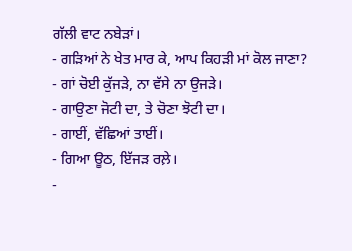ਗੱਲੀ ਵਾਟ ਨਬੇੜਾਂ।
- ਗੜਿਆਂ ਨੇ ਖੇਤ ਮਾਰ ਕੇ, ਆਪ ਕਿਹੜੀ ਮਾਂ ਕੋਲ ਜਾਣਾ?
- ਗਾਂ ਚੋਈ ਕੁੱਜੜੇ, ਨਾ ਵੱਸੇ ਨਾ ਉਜੜੇ।
- ਗਾਉਣਾ ਜੋਟੀ ਦਾ, ਤੇ ਚੋਣਾ ਝੋਟੀ ਦਾ।
- ਗਾਈਂ, ਵੱਛਿਆਂ ਤਾਈਂ।
- ਗਿਆ ਊਠ, ਇੱਜੜ ਰਲ਼ੇ।
-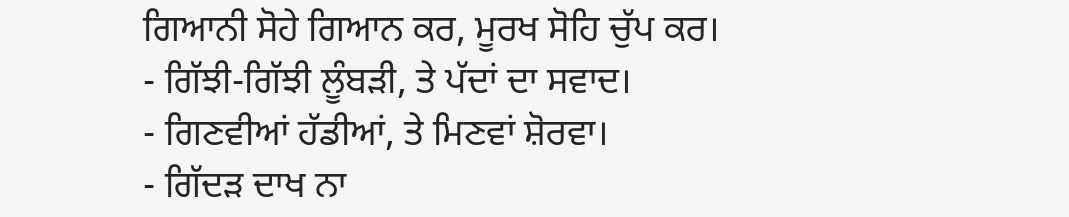ਗਿਆਨੀ ਸੋਹੇ ਗਿਆਨ ਕਰ, ਮੂਰਖ ਸੋਹਿ ਚੁੱਪ ਕਰ।
- ਗਿੱਝੀ-ਗਿੱਝੀ ਲੂੰਬੜੀ, ਤੇ ਪੱਦਾਂ ਦਾ ਸਵਾਦ।
- ਗਿਣਵੀਆਂ ਹੱਡੀਆਂ, ਤੇ ਮਿਣਵਾਂ ਸ਼ੋਰਵਾ।
- ਗਿੱਦੜ ਦਾਖ ਨਾ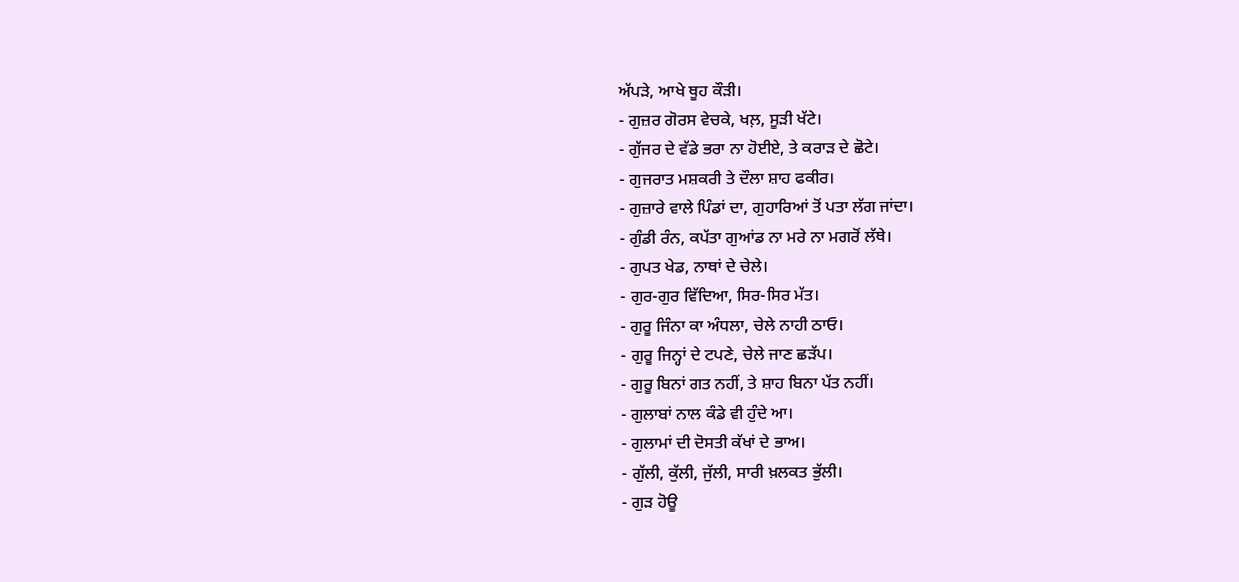ਅੱਪੜੇ, ਆਖੇ ਥੂਹ ਕੌੜੀ।
- ਗੁਜ਼ਰ ਗੋਰਸ ਵੇਚਕੇ, ਖਲ਼, ਸੂੜੀ ਖੱਟੇ।
- ਗੁੱਜਰ ਦੇ ਵੱਡੇ ਭਰਾ ਨਾ ਹੋਈਏ, ਤੇ ਕਰਾੜ ਦੇ ਛੋਟੇ।
- ਗੁਜਰਾਤ ਮਸ਼ਕਰੀ ਤੇ ਦੌਲਾ ਸ਼ਾਹ ਫਕੀਰ।
- ਗੁਜ਼ਾਰੇ ਵਾਲੇ ਪਿੰਡਾਂ ਦਾ, ਗੁਹਾਰਿਆਂ ਤੋਂ ਪਤਾ ਲੱਗ ਜਾਂਦਾ।
- ਗੁੰਡੀ ਰੰਨ, ਕਪੱਤਾ ਗੁਆਂਡ ਨਾ ਮਰੇ ਨਾ ਮਗਰੋਂ ਲੱਥੇ।
- ਗੁਪਤ ਖੇਡ, ਨਾਥਾਂ ਦੇ ਚੇਲੇ।
- ਗੁਰ-ਗੁਰ ਵਿੱਦਿਆ, ਸਿਰ-ਸਿਰ ਮੱਤ।
- ਗੁਰੂ ਜਿੰਨਾ ਕਾ ਅੰਧਲਾ, ਚੇਲੇ ਨਾਹੀ ਠਾਓ।
- ਗੁਰੂ ਜਿਨ੍ਹਾਂ ਦੇ ਟਪਣੇ, ਚੇਲੇ ਜਾਣ ਛੜੱਪ।
- ਗੁਰੂ ਬਿਨਾਂ ਗਤ ਨਹੀਂ, ਤੇ ਸ਼ਾਹ ਬਿਨਾ ਪੱਤ ਨਹੀਂ।
- ਗੁਲਾਬਾਂ ਨਾਲ ਕੰਡੇ ਵੀ ਹੁੰਦੇ ਆ।
- ਗੁਲਾਮਾਂ ਦੀ ਦੋਸਤੀ ਕੱਖਾਂ ਦੇ ਭਾਅ।
- ਗੁੱਲੀ, ਕੁੱਲੀ, ਜੁੱਲੀ, ਸਾਰੀ ਖ਼ਲਕਤ ਭੁੱਲੀ।
- ਗੁੜ ਹੋਊ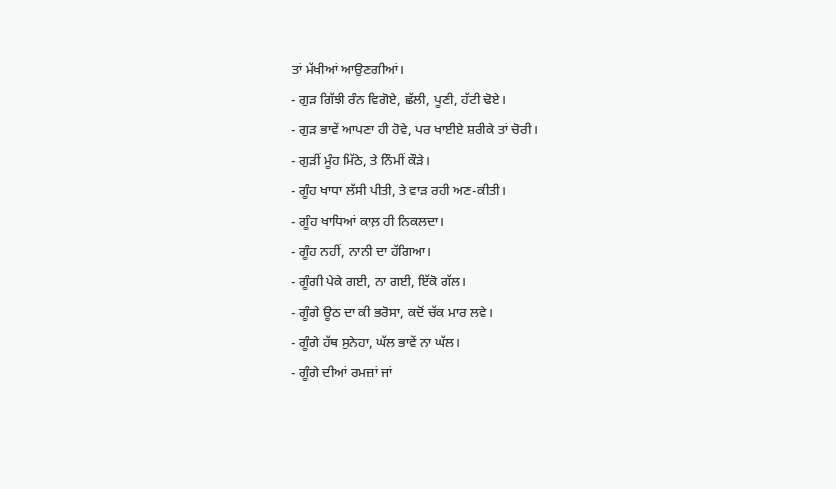ਤਾਂ ਮੱਖੀਆਂ ਆਉਣਗੀਆਂ।
- ਗੁੜ ਗਿੱਝੀ ਰੰਨ ਵਿਗੋਏ, ਛੱਲੀ, ਪੂਣੀ, ਹੱਟੀ ਢੋਏ।
- ਗੁੜ ਭਾਵੇਂ ਆਪਣਾ ਹੀ ਹੋਵੇ, ਪਰ ਖਾਈਏ ਸ਼ਰੀਕੇ ਤਾਂ ਚੋਰੀ।
- ਗੁੜੀਂ ਮੂੰਹ ਮਿੱਠੇ, ਤੇ ਨਿੰਮੀਂ ਕੌੜੇ।
- ਗੂੰਹ ਖਾਧਾ ਲੱਸੀ ਪੀਤੀ, ਤੇ ਵਾੜ ਰਹੀ ਅਣ-ਕੀਤੀ।
- ਗੂੰਹ ਖਾਧਿਆਂ ਕਾਲ਼ ਹੀ ਨਿਕਲਦਾ।
- ਗੂੰਹ ਨਹੀਂ, ਨਾਨੀ ਦਾ ਹੱਗਿਆ।
- ਗੂੰਗੀ ਪੇਕੇ ਗਈ, ਨਾ ਗਈ, ਇੱਕੋ ਗੱਲ।
- ਗੂੰਗੇ ਊਠ ਦਾ ਕੀ ਭਰੋਸਾ, ਕਦੋਂ ਚੱਕ ਮਾਰ ਲਵੇ।
- ਗੂੰਗੇ ਹੱਥ ਸੁਨੇਹਾ, ਘੱਲ ਭਾਵੇਂ ਨਾ ਘੱਲ।
- ਗੂੰਗੇ ਦੀਆਂ ਰਮਜ਼ਾਂ ਜਾਂ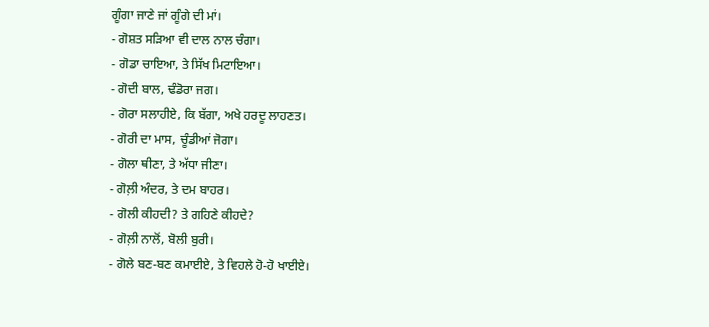ਗੂੰਗਾ ਜਾਣੇ ਜਾਂ ਗੂੰਗੇ ਦੀ ਮਾਂ।
- ਗੋਸ਼ਤ ਸੜਿਆ ਵੀ ਦਾਲ ਨਾਲ ਚੰਗਾ।
- ਗੋਡਾ ਚਾਇਆ, ਤੇ ਸਿੱਖ ਮਿਟਾਇਆ।
- ਗੋਦੀ ਬਾਲ, ਢੰਡੋਰਾ ਜਗ।
- ਗੋਰਾ ਸਲਾਹੀਏ, ਕਿ ਬੱਗਾ, ਅਖੇ ਹਰਦੂ ਲਾਹਣਤ।
- ਗੋਰੀ ਦਾ ਮਾਸ, ਚੂੰਡੀਆਂ ਜੋਗਾ।
- ਗੋਲਾ ਥੀਣਾ, ਤੇ ਅੱਧਾ ਜੀਣਾ।
- ਗੋਲ਼ੀ ਅੰਦਰ, ਤੇ ਦਮ ਬਾਹਰ।
- ਗੋਲੀ ਕੀਹਦੀ? ਤੇ ਗਹਿਣੇ ਕੀਹਦੇ?
- ਗੋਲ਼ੀ ਨਾਲੋਂ, ਬੋਲੀ ਬੁਰੀ।
- ਗੋਲੇ ਬਣ-ਬਣ ਕਮਾਈਏ, ਤੇ ਵਿਹਲੇ ਹੋ-ਹੋ ਖਾਈਏ।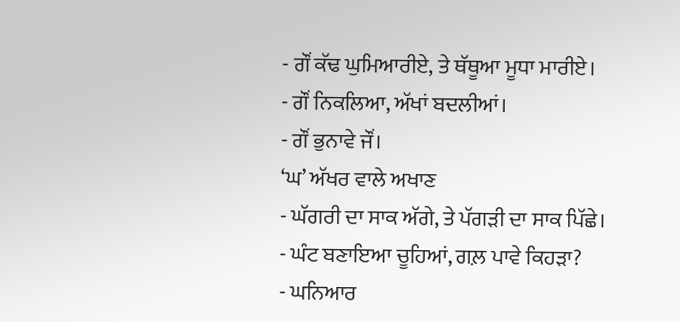- ਗੌਂ ਕੱਢ ਘੁਮਿਆਰੀਏ, ਤੇ ਥੱਥੂਆ ਮੂਧਾ ਮਾਰੀਏ।
- ਗੌਂ ਨਿਕਲਿਆ, ਅੱਖਾਂ ਬਦਲੀਆਂ।
- ਗੌਂ ਭੁਨਾਵੇ ਜੌਂ।
‘ਘ’ ਅੱਖਰ ਵਾਲੇ ਅਖਾਣ
- ਘੱਗਰੀ ਦਾ ਸਾਕ ਅੱਗੇ, ਤੇ ਪੱਗੜੀ ਦਾ ਸਾਕ ਪਿੱਛੇ।
- ਘੰਟ ਬਣਾਇਆ ਚੂਹਿਆਂ, ਗਲ਼ ਪਾਵੇ ਕਿਹੜਾ?
- ਘਨਿਆਰ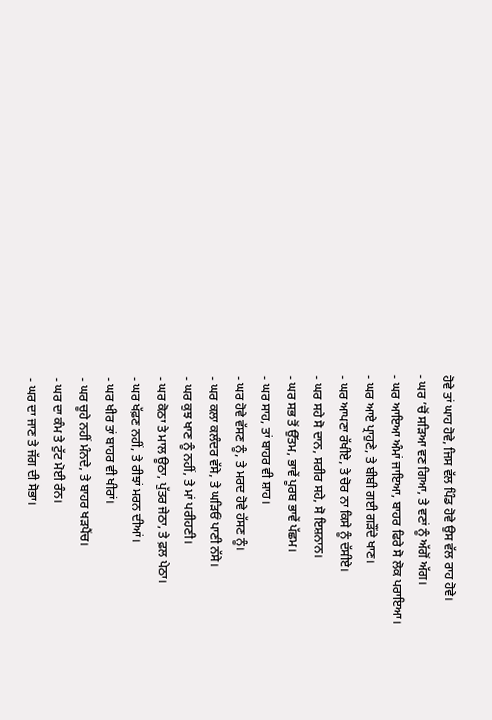ਹੋਵੇ ਤਾਂ ਘਾਹ ਹੋਵੇ, ਜਿਸ ਵੱਲ ਪਿੰਡ ਹੋਵੇ ਉਸ ਵੱਲ ਰਾਹ ਹੋਵੇ।
- ਘਰ ’ਚੋਂ ਸੜਿਆ ਵਣ ਗਿਆ, ਤੇ ਵਣਾਂ ਨੂੰ ਅੱਗੋਂ ਅੱਗ।
- ਘਰ ਆਇਆ ਅੰਮਾਂ ਜਾਇਆ, ਬਾਹਰ ਫਿਰੇ ਸੋ ਲੋਕ ਪਰਾਇਆ।
- ਘਰ ਆਏ ਪ੍ਰਾਹੁਣੇ, ਤੇ ਬੀਬੀ ਗਈ ਗੜੌਂਦੇ ਖਾਣ।
- ਘਰ ਆਪਣਾ ਰੱਖੀਏ, ਤੇ ਚੋਰ ਨਾ ਕਿਸੇ ਨੂੰ ਦੱਸੀਏ।
- ਘਰ ਸਹੇ ਸੋ ਦਾਨ, ਸਰੀਰ ਸਹੇ, ਸੋ ਇਸ਼ਨਾਨ।
- ਘਰ ਸਭ ਤੋਂ ਉੱਤਮ, ਭਾਵੇਂ ਪੂਰਬ ਭਾਵੇਂ ਪੱਛਮ।
- ਘਰ ਸਾਹ, ਤਾਂ ਬਾਹਰ ਵੀ ਸ਼ਾਹ।
- ਘਰ ਹੋਵੇ ਵੱਸਣ ਨੂੰ, ਤੇ ਮਰਦ ਹੋਵੇ ਹੱਸਣ ਨੂੰ।
- ਘਰ ਕਲਾ ਕਲੰਦਰ ਵੱਸੇ, ਤੇ ਘੜਿਓਂ ਪਾਣੀ ਨੱਸੇ।
- ਘਰ ਕੁਝ ਖਾਣ ਨੂੰ ਨਹੀਂ, ਤੇ ਮਾਂ ਪਰੀਹਣੀ।
- ਘਰ ਕੋਠਾ ਤੇ ਮਾਲ ਊਠਾ, ਪੁੱਤਰ ਜੇਠਾ, ਤੇ ਫ਼ਲ ਪੇਠਾ।
- ਘਰ ਖੱਫ਼ਣ ਨਹੀਂ, ਤੇ ਰੀਝਾਂ ਮਰਨ ਦੀਆਂ।
- ਘਰ ਖੀਰ ਤਾਂ ਬਾਹਰ ਵੀ ਖੀਰਾਂ।
- ਘਰ ਚੂਹੇ ਨਹੀਂ ਮੰਨਦੇ, ਤੇ ਬਾਹਰ ਖੜਪੈਂਚ।
- ਘਰ ਦਾ ਕੰਮ ਤੇ ਟੁੱਟ ਮੋਈ ਰੰਨ।
- ਘਰ ਦਾ ਜਾਣ ਤੇ ਜੱਗ ਦੀ ਸੋਭਾ।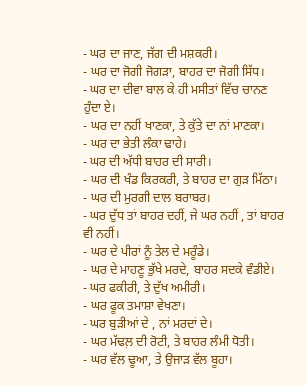- ਘਰ ਦਾ ਜਾਣ, ਜੱਗ ਦੀ ਮਸ਼ਕਰੀ।
- ਘਰ ਦਾ ਜੋਗੀ ਜੋਗੜਾ, ਬਾਹਰ ਦਾ ਜੋਗੀ ਸਿੱਧ।
- ਘਰ ਦਾ ਦੀਵਾ ਬਾਲ ਕੇ ਹੀ ਮਸੀਤਾਂ ਵਿੱਚ ਚਾਨਣ ਹੁੰਦਾ ਏ।
- ਘਰ ਦਾ ਨਹੀਂ ਖਾਣਕਾ, ਤੇ ਕੁੱਤੇ ਦਾ ਨਾਂ ਮਾਣਕਾ।
- ਘਰ ਦਾ ਭੇਤੀ ਲੰਕਾ ਢਾਹੇ।
- ਘਰ ਦੀ ਅੱਧੀ ਬਾਹਰ ਦੀ ਸਾਰੀ।
- ਘਰ ਦੀ ਖੰਡ ਕਿਰਕਰੀ, ਤੇ ਬਾਹਰ ਦਾ ਗੁੜ ਮਿੱਠਾ।
- ਘਰ ਦੀ ਮੁਰਗੀ ਦਾਲ ਬਰਾਬਰ।
- ਘਰ ਦੁੱਧ ਤਾਂ ਬਾਹਰ ਦਹੀਂ, ਜੇ ਘਰ ਨਹੀਂ , ਤਾਂ ਬਾਹਰ ਵੀ ਨਹੀਂ।
- ਘਰ ਦੇ ਪੀਰਾਂ ਨੂੰ ਤੇਲ ਦੇ ਮਰੂੰਡੇ।
- ਘਰ ਦੇ ਮਾਹਣੂ ਭੁੱਖੇ ਮਰਦੇ, ਬਾਹਰ ਸਦਕੇ ਵੰਡੀਏ।
- ਘਰ ਫਕੀਰੀ, ਤੇ ਦੁੱਖ ਅਮੀਰੀ।
- ਘਰ ਫੂਕ ਤਮਾਸ਼ਾ ਵੇਖਣਾ।
- ਘਰ ਬੁੜੀਆਂ ਦੇ , ਨਾਂ ਮਰਦਾਂ ਦੇ।
- ਘਰ ਮੱਢਲ਼ ਦੀ ਰੋਟੀ, ਤੇ ਬਾਹਰ ਲੰਮੀ ਧੋਤੀ।
- ਘਰ ਵੱਲ ਢੂਆ, ਤੇ ਉਜਾੜ ਵੱਲ ਬੂਹਾ।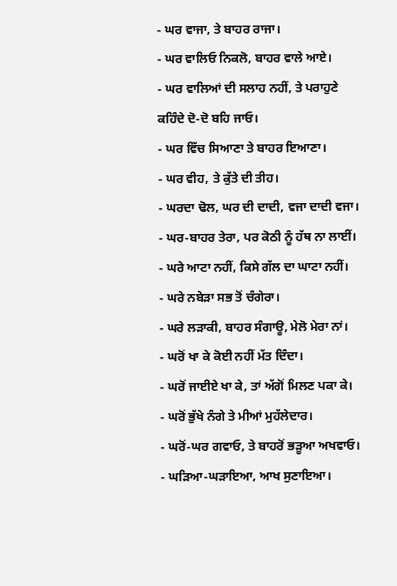- ਘਰ ਵਾਜਾ, ਤੇ ਬਾਹਰ ਰਾਜਾ।
- ਘਰ ਵਾਲਿਓ ਨਿਕਲੋ, ਬਾਹਰ ਵਾਲੇ ਆਏ।
- ਘਰ ਵਾਲਿਆਂ ਦੀ ਸਲਾਹ ਨਹੀਂ, ਤੇ ਪਰਾਹੁਣੇ ਕਹਿੰਦੇ ਦੋ-ਦੋ ਬਹਿ ਜਾਓ।
- ਘਰ ਵਿੱਚ ਸਿਆਣਾ ਤੇ ਬਾਹਰ ਇਆਣਾ।
- ਘਰ ਵੀਹ, ਤੇ ਕੁੱਤੇ ਦੀ ਤੀਹ।
- ਘਰਦਾ ਢੋਲ, ਘਰ ਦੀ ਦਾਦੀ, ਵਜਾ ਦਾਦੀ ਵਜਾ।
- ਘਰ-ਬਾਹਰ ਤੇਰਾ, ਪਰ ਕੋਠੀ ਨੂੰ ਹੱਥ ਨਾ ਲਾਈਂ।
- ਘਰੇ ਆਟਾ ਨਹੀਂ, ਕਿਸੇ ਗੱਲ ਦਾ ਘਾਟਾ ਨਹੀਂ।
- ਘਰੇ ਨਬੇੜਾ ਸਭ ਤੋਂ ਚੰਗੇਰਾ।
- ਘਰੇ ਲੜਾਕੀ, ਬਾਹਰ ਸੰਗਾਊ, ਮੇਲੋ ਮੇਰਾ ਨਾਂ।
- ਘਰੋਂ ਖਾ ਕੇ ਕੋਈ ਨਹੀਂ ਮੱਤ ਦਿੰਦਾ।
- ਘਰੋਂ ਜਾਈਏ ਖਾ ਕੇ, ਤਾਂ ਅੱਗੋਂ ਮਿਲਣ ਪਕਾ ਕੇ।
- ਘਰੋਂ ਭੁੱਖੇ ਨੰਗੇ ਤੇ ਮੀਆਂ ਮੁਹੱਲੇਦਾਰ।
- ਘਰੋਂ-ਘਰ ਗਵਾਓ, ਤੇ ਬਾਹਰੋਂ ਭੜੂਆ ਅਖਵਾਓ।
- ਘੜਿਆ-ਘੜਾਇਆ, ਆਖ ਸੁਣਾਇਆ।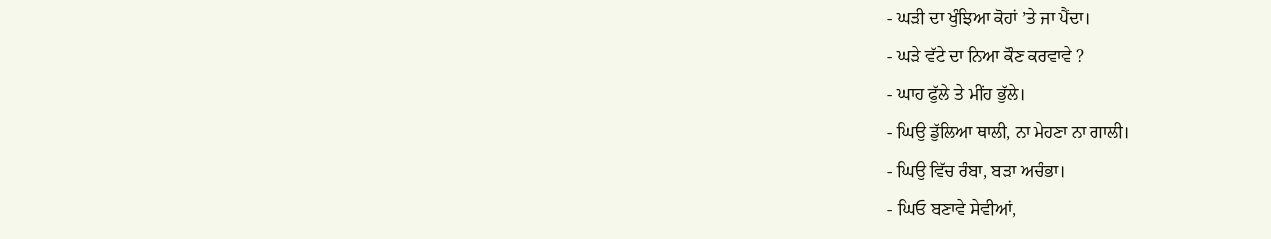- ਘੜੀ ਦਾ ਖੁੰਝਿਆ ਕੋਹਾਂ ’ਤੇ ਜਾ ਪੈਂਦਾ।
- ਘੜੇ ਵੱਟੇ ਦਾ ਨਿਆ ਕੌਣ ਕਰਵਾਵੇ ?
- ਘਾਹ ਫੁੱਲੇ ਤੇ ਮੀਂਹ ਭੁੱਲੇ।
- ਘਿਉ ਡੁੱਲਿਆ ਥਾਲੀ, ਨਾ ਮੇਹਣਾ ਨਾ ਗਾਲੀ।
- ਘਿਉ ਵਿੱਚ ਰੰਬਾ, ਬੜਾ ਅਚੰਭਾ।
- ਘਿਓ ਬਣਾਵੇ ਸੇਵੀਆਂ,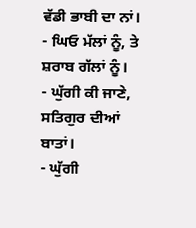ਵੱਡੀ ਭਾਬੀ ਦਾ ਨਾਂ।
- ਘਿਓ ਮੱਲਾਂ ਨੂੰ, ਤੇ ਸ਼ਰਾਬ ਗੱਲਾਂ ਨੂੰ।
- ਘੁੱਗੀ ਕੀ ਜਾਣੇ, ਸਤਿਗੁਰ ਦੀਆਂ ਬਾਤਾਂ।
- ਘੁੱਗੀ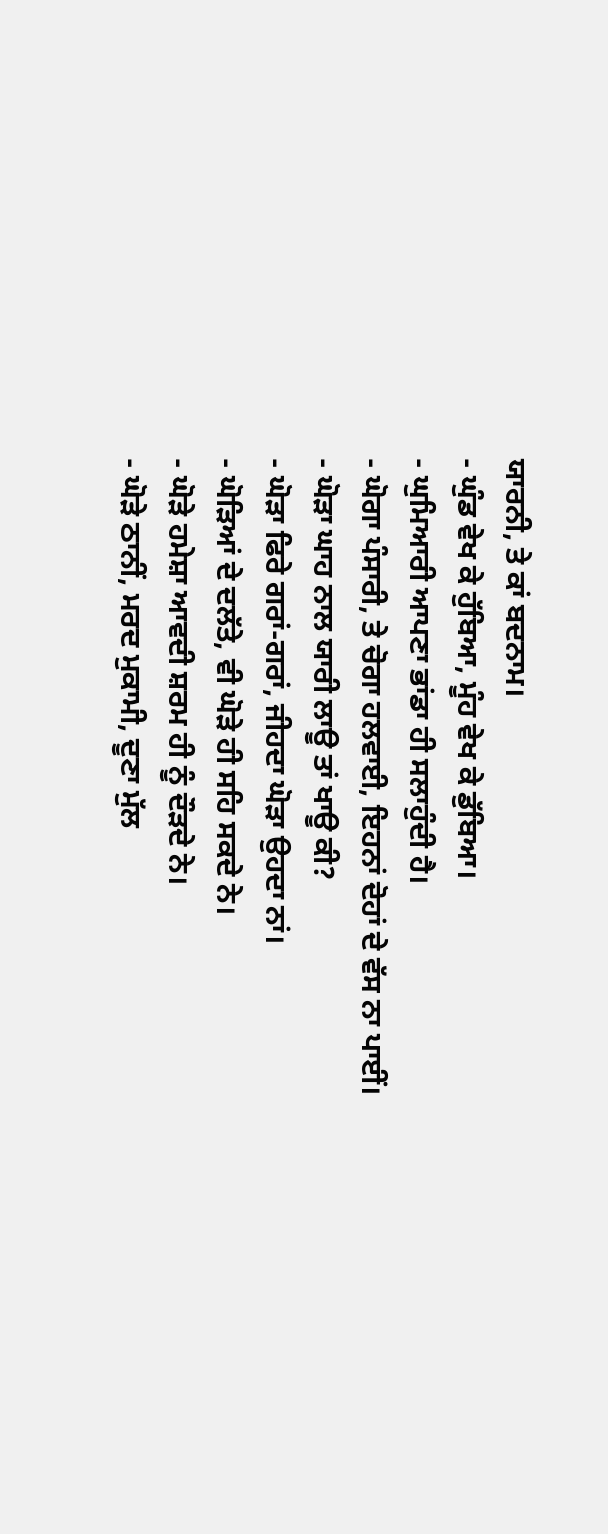ਯਾਰਨੀ, ਤੇ ਕਾਂ ਬਦਨਾਮ।
- ਘੁੰਡ ਵੇਖ ਕੇ ਹੁੱਬਿਆ, ਮੂੰਹ ਵੇਖ ਕੇ ਡੁੱਬਿਆ।
- ਘੁਮਿਆਰੀ ਆਪਣਾ ਭਾਂਡਾ ਹੀ ਸਲਾਹੁੰਦੀ ਹੈ।
- ਘੋਗਾ ਪੰਸਾਰੀ, ਤੇ ਚੋਗਾ ਹਲਵਾਈ, ਇਹਨਾਂ ਦੋਹਾਂ ਦੇ ਵੱਸ ਨਾ ਪਾਈਂ।
- ਘੋੜਾ ਘਾਹ ਨਾਲ ਯਾਰੀ ਲਾਊ ਤਾਂ ਖਾਊ ਕੀ?
- ਘੋੜਾ ਫਿਰੇ ਗਰਾਂ-ਗਰਾਂ, ਜੀਹਦਾ ਘੋੜਾ ਉਹਦਾ ਨਾਂ।
- ਘੋੜਿਆਂ ਦੇ ਦਲੱਤੇ, ਵੀ ਘੋੜੇ ਹੀ ਸਹਿ ਸਕਦੇ ਨੇ।
- ਘੋੜੇ ਹਮੇਸ਼ਾ ਆਵਦੀ ਸ਼ਰਮ ਹੀ ਨੂੰ ਦੌੜਦੇ ਨੇ।
- ਘੋੜੇ ਠਾਨੀਂ, ਮਰਦ ਮੁਕਾਮੀ, ਦੂਣਾ ਮੁੱਲ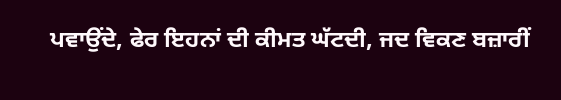ਪਵਾਉਂਦੇ, ਫੇਰ ਇਹਨਾਂ ਦੀ ਕੀਮਤ ਘੱਟਦੀ, ਜਦ ਵਿਕਣ ਬਜ਼ਾਰੀਂ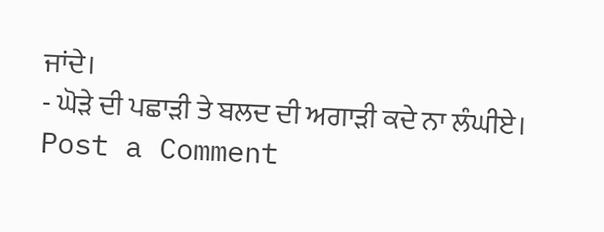ਜਾਂਦੇ।
- ਘੋੜੇ ਦੀ ਪਛਾੜੀ ਤੇ ਬਲਦ ਦੀ ਅਗਾੜੀ ਕਦੇ ਨਾ ਲੰਘੀਏ।
Post a Comment